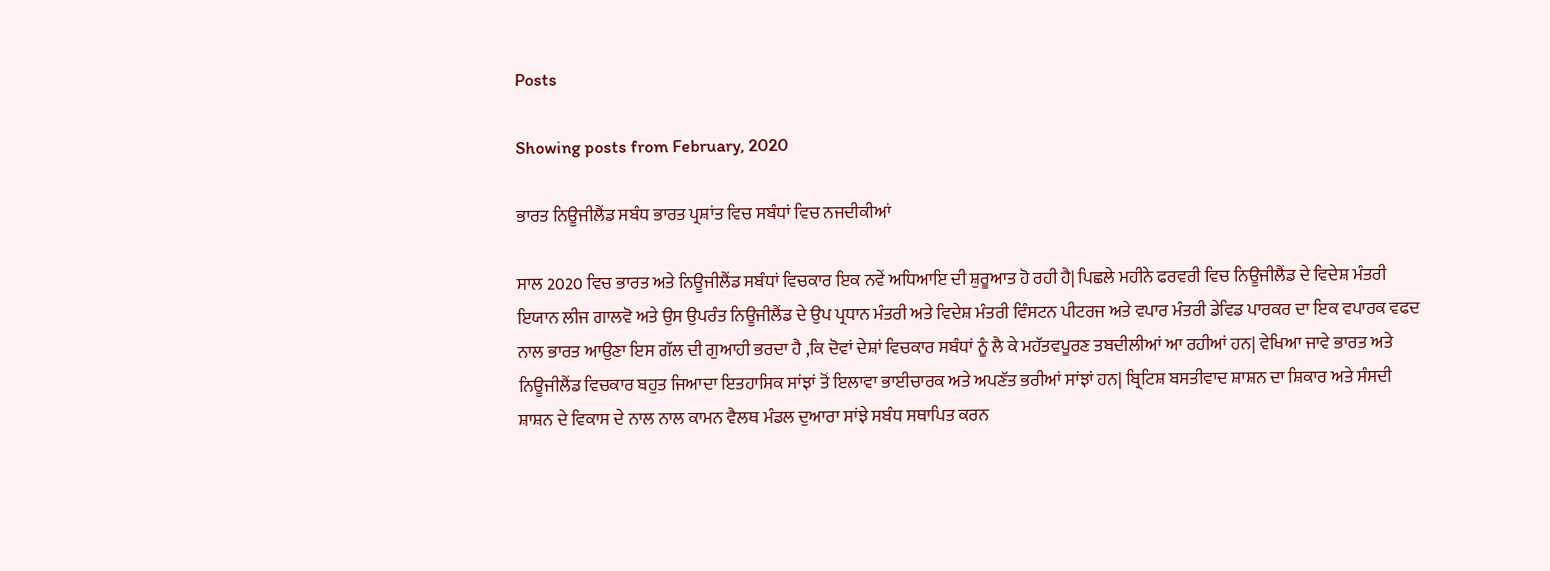Posts

Showing posts from February, 2020

ਭਾਰਤ ਨਿਊਜੀਲੈਂਡ ਸਬੰਧ ਭਾਰਤ ਪ੍ਰਸ਼ਾਂਤ ਵਿਚ ਸਬੰਧਾਂ ਵਿਚ ਨਜਦੀਕੀਆਂ

ਸਾਲ 2020 ਵਿਚ ਭਾਰਤ ਅਤੇ ਨਿਊਜੀਲੈਂਡ ਸਬੰਧਾਂ ਵਿਚਕਾਰ ਇਕ ਨਵੇਂ ਅਧਿਆਇ ਦੀ ਸ਼ੁਰੂਆਤ ਹੋ ਰਹੀ ਹੈ| ਪਿਛਲੇ ਮਹੀਨੇ ਫਰਵਰੀ ਵਿਚ ਨਿਊਜੀਲੈਂਡ ਦੇ ਵਿਦੇਸ਼ ਮੰਤਰੀ ਇਯਾਨ ਲੀਜ ਗਾਲਵੋ ਅਤੇ ਉਸ ਉਪਰੰਤ ਨਿਊਜੀਲੈਂਡ ਦੇ ਉਪ ਪ੍ਰਧਾਨ ਮੰਤਰੀ ਅਤੇ ਵਿਦੇਸ਼ ਮੰਤਰੀ ਵਿੰਸਟਨ ਪੀਟਰਜ ਅਤੇ ਵਪਾਰ ਮੰਤਰੀ ਡੇਵਿਡ ਪਾਰਕਰ ਦਾ ਇਕ ਵਪਾਰਕ ਵਫਦ ਨਾਲ ਭਾਰਤ ਆਉਣਾ ਇਸ ਗੱਲ ਦੀ ਗੁਆਹੀ ਭਰਦਾ ਹੈ ,ਕਿ ਦੋਵਾਂ ਦੇਸ਼ਾਂ ਵਿਚਕਾਰ ਸਬੰਧਾਂ ਨੂੰ ਲੈ ਕੇ ਮਹੱਤਵਪੂਰਣ ਤਬਦੀਲੀਆਂ ਆ ਰਹੀਆਂ ਹਨ| ਵੇਖਿਆ ਜਾਵੇ ਭਾਰਤ ਅਤੇ ਨਿਊਜੀਲੈਂਡ ਵਿਚਕਾਰ ਬਹੁਤ ਜਿਆਦਾ ਇਤਹਾਸਿਕ ਸਾਂਝਾਂ ਤੋਂ ਇਲਾਵਾ ਭਾਈਚਾਰਕ ਅਤੇ ਅਪਣੱਤ ਭਰੀਆਂ ਸਾਂਝਾਂ ਹਨ| ਬ੍ਰਿਟਿਸ਼ ਬਸਤੀਵਾਦ ਸ਼ਾਸ਼ਨ ਦਾ ਸ਼ਿਕਾਰ ਅਤੇ ਸੰਸਦੀ ਸ਼ਾਸ਼ਨ ਦੇ ਵਿਕਾਸ ਦੇ ਨਾਲ ਨਾਲ ਕਾਮਨ ਵੈਲਥ ਮੰਡਲ ਦੁਆਰਾ ਸਾਂਝੇ ਸਬੰਧ ਸਥਾਪਿਤ ਕਰਨ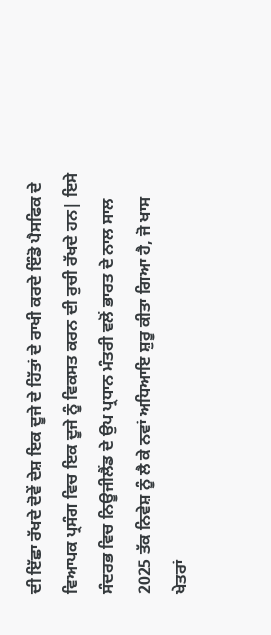ਦੀ ਇੱਛਾ ਰੱਖਦੇ ਦੋਵੇਂ ਦੇਸ਼ ਇਕ ਦੂਜੇ ਦੇ ਹਿੱਤਾਂ ਦੇ ਰਾਖੀ ਕਰਦੇ ਇੰਡੋ ਪੈਸਫਿਕ ਦੇ ਵਿਆਪਕ ਪ੍ਰਸੰਗ ਵਿਚ ਇਕ ਦੂਜੇ ਨੂੰ ਵਿਕਸਤ ਕਰਨ ਦੀ ਰੁਚੀ ਰੱਖਦੇ ਹਨ| ਇਸੇ ਸੰਦਰਭ ਵਿਚ ਨਿਊਜੀਲੈਂਡ ਦੇ ਉਪ ਪ੍ਰਧਾਨ ਮੰਤਰੀ ਵਲੋਂ ਭਾਰਤ ਦੇ ਨਾਲ ਸਾਲ 2025 ਤੱਕ ਨਿਵੇਸ਼ ਨੂੰ ਲੈ ਕੇ ਨਵਾਂ ਅਧਿਆਇ ਸ਼ੁਰੂ ਕੀਤਾ ਗਿਆ ਹੈ, ਜੋ ਖਾਸ ਖੇਤਰਾਂ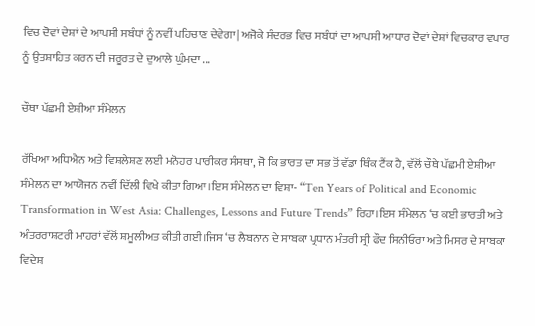ਵਿਚ ਦੋਵਾਂ ਦੇਸ਼ਾਂ ਦੇ ਆਪਸੀ ਸਬੰਧਾਂ ਨੂੰ ਨਵੀਂ ਪਹਿਚਾਣ ਦੇਵੇਗਾ| ਅਜੋਕੇ ਸੰਦਰਭ ਵਿਚ ਸਬੰਧਾਂ ਦਾ ਆਪਸੀ ਆਧਾਰ ਦੋਵਾਂ ਦੇਸ਼ਾਂ ਵਿਚਕਾਰ ਵਪਾਰ ਨੂੰ ਉਤਸ਼ਾਹਿਤ ਕਰਨ ਦੀ ਜਰੂਰਤ ਦੇ ਦੁਆਲੇ ਘੁੰਮਦਾ ...

ਚੌਥਾ ਪੱਛਮੀ ਏਸ਼ੀਆ ਸੰਮੇਲਨ

ਰੱਖਿਆ ਅਧਿਐਨ ਅਤੇ ਵਿਸ਼ਲੇਸ਼ਣ ਲਈ ਮਨੋਹਰ ਪਾਰੀਕਰ ਸੰਸਥਾ, ਜੋ ਕਿ ਭਾਰਤ ਦਾ ਸਭ ਤੋਂ ਵੱਡਾ ਥਿੰਕ ਟੈਂਕ ਹੈ, ਵੱਲੋਂ ਚੌਥੇ ਪੱਛਮੀ ਏਸ਼ੀਆ ਸੰਮੇਲਨ ਦਾ ਆਯੋਜਨ ਨਵੀਂ ਦਿੱਲੀ ਵਿਖੇ ਕੀਤਾ ਗਿਆ।ਇਸ ਸੰਮੇਲਨ ਦਾ ਵਿਸ਼ਾ- “Ten Years of Political and Economic Transformation in West Asia: Challenges, Lessons and Future Trends” ਰਿਹਾ।ਇਸ ਸੰਮੇਲਨ ‘ਚ ਕਈ ਭਾਰਤੀ ਅਤੇ ਅੰਤਰਰਾਸ਼ਟਰੀ ਮਾਹਰਾਂ ਵੱਲੋਂ ਸ਼ਮੂਲੀਅਤ ਕੀਤੀ ਗਈ।ਜਿਸ ‘ਚ ਲੈਬਨਾਨ ਦੇ ਸਾਬਕਾ ਪ੍ਰਧਾਨ ਮੰਤਰੀ ਸ੍ਰੀ ਫੌਦ ਸਿਨੀਓਰਾ ਅਤੇ ਮਿਸਰ ਦੇ ਸਾਬਕਾ ਵਿਦੇਸ਼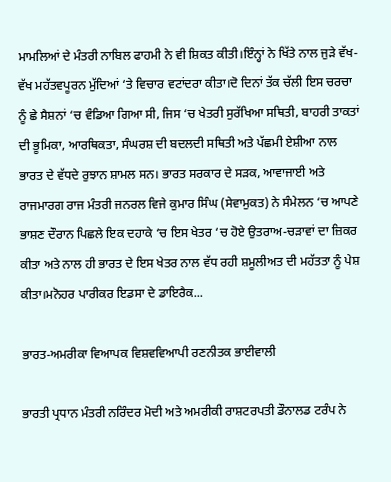ਮਾਮਲਿਆਂ ਦੇ ਮੰਤਰੀ ਨਾਬਿਲ ਫਾਹਮੀ ਨੇ ਵੀ ਸ਼ਿਕਤ ਕੀਤੀ।ਇੰਨ੍ਹਾਂ ਨੇ ਖਿੱਤੇ ਨਾਲ ਜੁੜੇ ਵੱਖ-ਵੱਖ ਮਹੱਤਵਪੂਰਨ ਮੁੱਦਿਆਂ ‘ਤੇ ਵਿਚਾਰ ਵਟਾਂਦਰਾ ਕੀਤਾ।ਦੋ ਦਿਨਾਂ ਤੱਕ ਚੱਲੀ ਇਸ ਚਰਚਾ ਨੂੰ ਛੇ ਸੈਸ਼ਨਾਂ ‘ਚ ਵੰਡਿਆ ਗਿਆ ਸੀ, ਜਿਸ ‘ਚ ਖੇਤਰੀ ਸੁਰੱਖਿਆ ਸਥਿਤੀ, ਬਾਹਰੀ ਤਾਕਤਾਂ ਦੀ ਭੂਮਿਕਾ, ਆਰਥਿਕਤਾ, ਸੰਘਰਸ਼ ਦੀ ਬਦਲਦੀ ਸਥਿਤੀ ਅਤੇ ਪੱਛਮੀ ਏਸ਼ੀਆ ਨਾਲ ਭਾਰਤ ਦੇ ਵੱਧਦੇ ਰੁਝਾਨ ਸ਼ਾਮਲ ਸਨ। ਭਾਰਤ ਸਰਕਾਰ ਦੇ ਸੜਕ, ਆਵਾਜਾਈ ਅਤੇ ਰਾਜਮਾਰਗ ਰਾਜ ਮੰਤਰੀ ਜਨਰਲ ਵਿਜੇ ਕੁਮਾਰ ਸਿੰਘ (ਸੇਵਾਮੁਕਤ) ਨੇ ਸੰਮੇਲਨ ‘ਚ ਆਪਣੇ ਭਾਸ਼ਣ ਦੌਰਾਨ ਪਿਛਲੇ ਇਕ ਦਹਾਕੇ ‘ਚ ਇਸ ਖੇਤਰ ‘ਚ ਹੋਏ ਉਤਰਾਅ-ਚੜਾਵਾਂ ਦਾ ਜ਼ਿਕਰ ਕੀਤਾ ਅਤੇ ਨਾਲ ਹੀ ਭਾਰਤ ਦੇ ਇਸ ਖੇਤਰ ਨਾਲ ਵੱਧ ਰਹੀ ਸ਼ਮੂਲੀਅਤ ਦੀ ਮਹੱਤਤਾ ਨੂੰ ਪੇਸ਼ ਕੀਤਾ।ਮਨੋਹਰ ਪਾਰੀਕਰ ਇਡਸਾ ਦੇ ਡਾਇਰੈਕ...

ਭਾਰਤ-ਅਮਰੀਕਾ ਵਿਆਪਕ ਵਿਸ਼ਵਵਿਆਪੀ ਰਣਨੀਤਕ ਭਾਈਵਾਲੀ

ਭਾਰਤੀ ਪ੍ਰਧਾਨ ਮੰਤਰੀ ਨਰਿੰਦਰ ਮੋਦੀ ਅਤੇ ਅਮਰੀਕੀ ਰਾਸ਼ਟਰਪਤੀ ਡੌਨਾਲਡ ਟਰੰਪ ਨੇ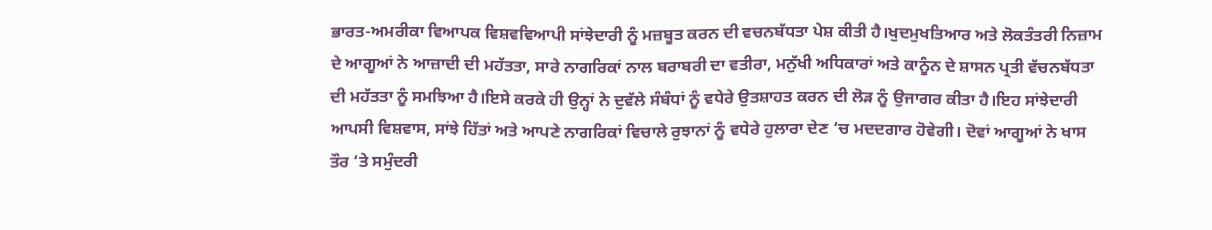ਭਾਰਤ-ਅਮਰੀਕਾ ਵਿਆਪਕ ਵਿਸ਼ਵਵਿਆਪੀ ਸਾਂਝੇਦਾਰੀ ਨੂੰ ਮਜ਼ਬੂਤ ਕਰਨ ਦੀ ਵਚਨਬੱਧਤਾ ਪੇਸ਼ ਕੀਤੀ ਹੈ।ਖੁਦਮੁਖਤਿਆਰ ਅਤੇ ਲੋਕਤੰਤਰੀ ਨਿਜ਼ਾਮ ਦੇ ਆਗੂਆਂ ਨੇ ਆਜ਼ਾਦੀ ਦੀ ਮਹੱਤਤਾ, ਸਾਰੇ ਨਾਗਰਿਕਾਂ ਨਾਲ ਬਰਾਬਰੀ ਦਾ ਵਤੀਰਾ, ਮਨੁੱਖੀ ਅਧਿਕਾਰਾਂ ਅਤੇ ਕਾਨੂੰਨ ਦੇ ਸ਼ਾਸਨ ਪ੍ਰਤੀ ਵੱਚਨਬੱਧਤਾ ਦੀ ਮਹੱਤਤਾ ਨੂੰ ਸਮਝਿਆ ਹੈ।ਇਸੇ ਕਰਕੇ ਹੀ ਉਨ੍ਹਾਂ ਨੇ ਦੁਵੱਲੇ ਸੰਬੰਧਾਂ ਨੂੰ ਵਧੇਰੇ ਉਤਸ਼ਾਹਤ ਕਰਨ ਦੀ ਲੋੜ ਨੂੰ ਉਜਾਗਰ ਕੀਤਾ ਹੈ।ਇਹ ਸਾਂਝੇਦਾਰੀ ਆਪਸੀ ਵਿਸ਼ਵਾਸ, ਸਾਂਝੇ ਹਿੱਤਾਂ ਅਤੇ ਆਪਣੇ ਨਾਗਰਿਕਾਂ ਵਿਚਾਲੇ ਰੁਝਾਨਾਂ ਨੂੰ ਵਧੇਰੇ ਹੁਲਾਰਾ ਦੇਣ ‘ਚ ਮਦਦਗਾਰ ਹੋਵੇਗੀ। ਦੋਵਾਂ ਆਗੂਆਂ ਨੇ ਖਾਸ ਤੌਰ ‘ਤੇ ਸਮੁੰਦਰੀ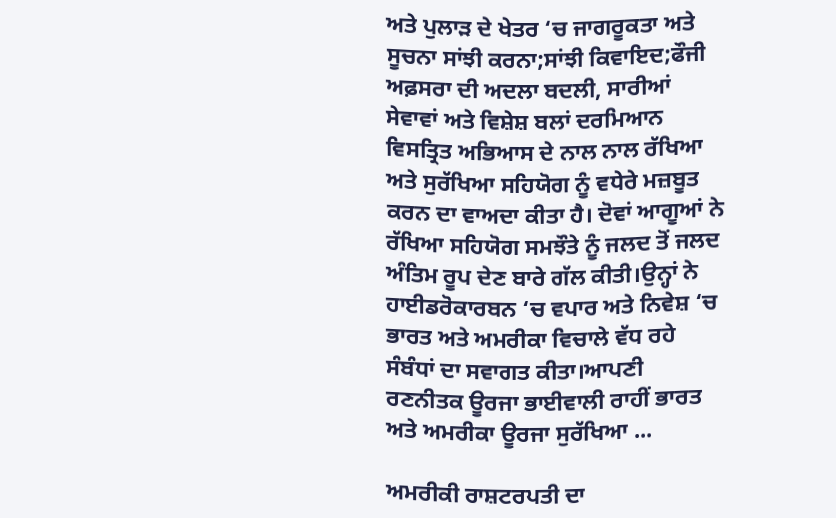ਅਤੇ ਪੁਲਾੜ ਦੇ ਖੇਤਰ ‘ਚ ਜਾਗਰੂਕਤਾ ਅਤੇ ਸੂਚਨਾ ਸਾਂਝੀ ਕਰਨਾ;ਸਾਂਝੀ ਕਿਵਾਇਦ;ਫੌਜੀ ਅਫ਼ਸਰਾ ਦੀ ਅਦਲਾ ਬਦਲੀ, ਸਾਰੀਆਂ ਸੇਵਾਵਾਂ ਅਤੇ ਵਿਸ਼ੇਸ਼ ਬਲਾਂ ਦਰਮਿਆਨ ਵਿਸਤ੍ਰਿਤ ਅਭਿਆਸ ਦੇ ਨਾਲ ਨਾਲ ਰੱਖਿਆ ਅਤੇ ਸੁਰੱਖਿਆ ਸਹਿਯੋਗ ਨੂੰ ਵਧੇਰੇ ਮਜ਼ਬੂਤ ਕਰਨ ਦਾ ਵਾਅਦਾ ਕੀਤਾ ਹੈ। ਦੋਵਾਂ ਆਗੂਆਂ ਨੇ ਰੱਖਿਆ ਸਹਿਯੋਗ ਸਮਝੌਤੇ ਨੂੰ ਜਲਦ ਤੋਂ ਜਲਦ ਅੰਤਿਮ ਰੂਪ ਦੇਣ ਬਾਰੇ ਗੱਲ ਕੀਤੀ।ਉਨ੍ਹਾਂ ਨੇ ਹਾਈਡਰੋਕਾਰਬਨ ‘ਚ ਵਪਾਰ ਅਤੇ ਨਿਵੇਸ਼ ‘ਚ ਭਾਰਤ ਅਤੇ ਅਮਰੀਕਾ ਵਿਚਾਲੇ ਵੱਧ ਰਹੇ ਸੰਬੰਧਾਂ ਦਾ ਸਵਾਗਤ ਕੀਤਾ।ਆਪਣੀ ਰਣਨੀਤਕ ਊਰਜਾ ਭਾਈਵਾਲੀ ਰਾਹੀਂ ਭਾਰਤ ਅਤੇ ਅਮਰੀਕਾ ਊਰਜਾ ਸੁਰੱਖਿਆ ...

ਅਮਰੀਕੀ ਰਾਸ਼ਟਰਪਤੀ ਦਾ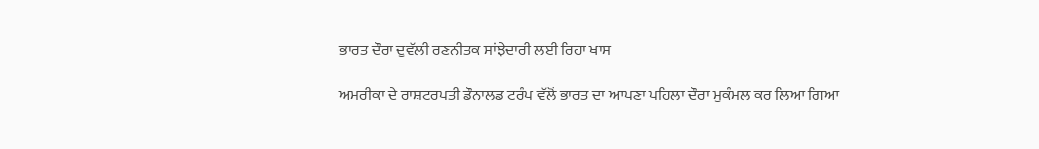ਭਾਰਤ ਦੌਰਾ ਦੁਵੱਲੀ ਰਣਨੀਤਕ ਸਾਂਝੇਦਾਰੀ ਲਈ ਰਿਹਾ ਖਾਸ

ਅਮਰੀਕਾ ਦੇ ਰਾਸ਼ਟਰਪਤੀ ਡੌਨਾਲਡ ਟਰੰਪ ਵੱਲੋਂ ਭਾਰਤ ਦਾ ਆਪਣਾ ਪਹਿਲਾ ਦੌਰਾ ਮੁਕੰਮਲ ਕਰ ਲਿਆ ਗਿਆ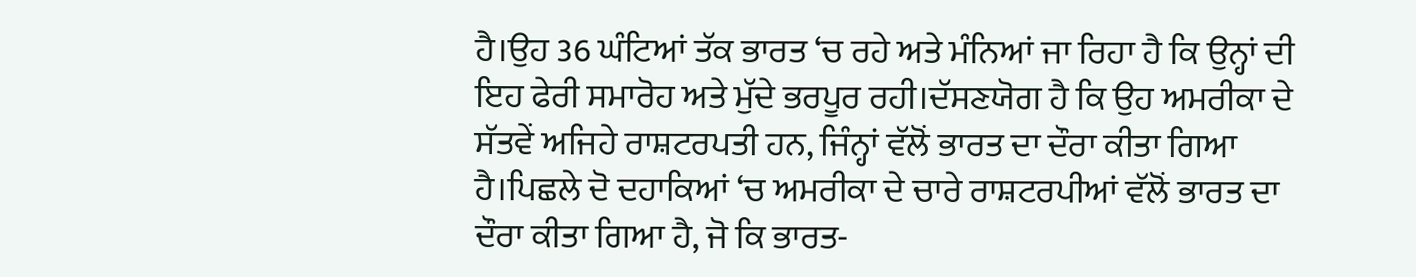ਹੈ।ਉਹ 36 ਘੰਟਿਆਂ ਤੱਕ ਭਾਰਤ ‘ਚ ਰਹੇ ਅਤੇ ਮੰਨਿਆਂ ਜਾ ਰਿਹਾ ਹੈ ਕਿ ਉਨ੍ਹਾਂ ਦੀ ਇਹ ਫੇਰੀ ਸਮਾਰੋਹ ਅਤੇ ਮੁੱਦੇ ਭਰਪੂਰ ਰਹੀ।ਦੱਸਣਯੋਗ ਹੈ ਕਿ ਉਹ ਅਮਰੀਕਾ ਦੇ ਸੱਤਵੇਂ ਅਜਿਹੇ ਰਾਸ਼ਟਰਪਤੀ ਹਨ, ਜਿੰਨ੍ਹਾਂ ਵੱਲੋਂ ਭਾਰਤ ਦਾ ਦੌਰਾ ਕੀਤਾ ਗਿਆ ਹੈ।ਪਿਛਲੇ ਦੋ ਦਹਾਕਿਆਂ ‘ਚ ਅਮਰੀਕਾ ਦੇ ਚਾਰੇ ਰਾਸ਼ਟਰਪੀਆਂ ਵੱਲੋਂ ਭਾਰਤ ਦਾ ਦੌਰਾ ਕੀਤਾ ਗਿਆ ਹੈ, ਜੋ ਕਿ ਭਾਰਤ-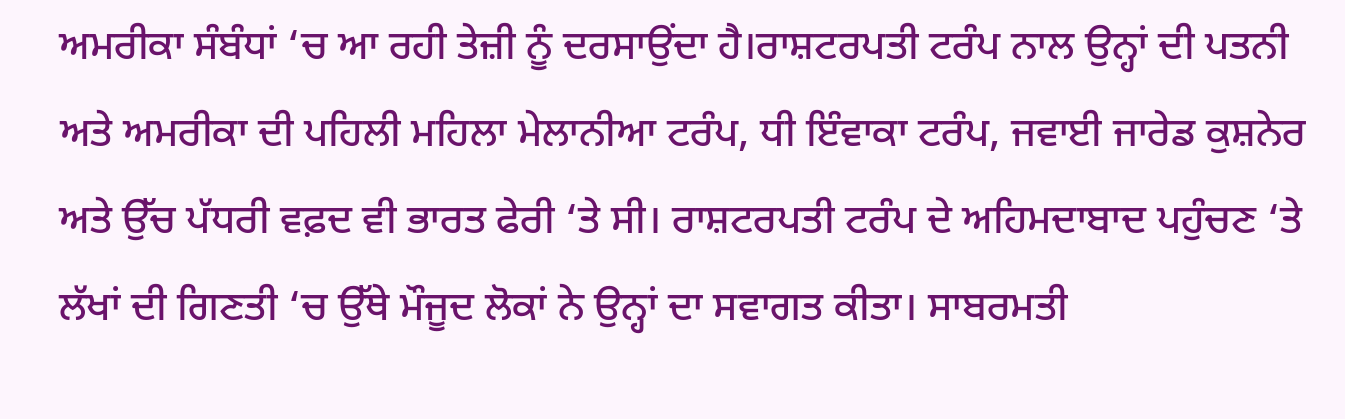ਅਮਰੀਕਾ ਸੰਬੰਧਾਂ ‘ਚ ਆ ਰਹੀ ਤੇਜ਼ੀ ਨੂੰ ਦਰਸਾਉਂਦਾ ਹੈ।ਰਾਸ਼ਟਰਪਤੀ ਟਰੰਪ ਨਾਲ ਉਨ੍ਹਾਂ ਦੀ ਪਤਨੀ ਅਤੇ ਅਮਰੀਕਾ ਦੀ ਪਹਿਲੀ ਮਹਿਲਾ ਮੇਲਾਨੀਆ ਟਰੰਪ, ਧੀ ਇੰਵਾਕਾ ਟਰੰਪ, ਜਵਾਈ ਜਾਰੇਡ ਕੁਸ਼ਨੇਰ ਅਤੇ ਉੱਚ ਪੱਧਰੀ ਵਫ਼ਦ ਵੀ ਭਾਰਤ ਫੇਰੀ ‘ਤੇ ਸੀ। ਰਾਸ਼ਟਰਪਤੀ ਟਰੰਪ ਦੇ ਅਹਿਮਦਾਬਾਦ ਪਹੁੰਚਣ ‘ਤੇ ਲੱਖਾਂ ਦੀ ਗਿਣਤੀ ‘ਚ ਉੱਥੇ ਮੌਜੂਦ ਲੋਕਾਂ ਨੇ ਉਨ੍ਹਾਂ ਦਾ ਸਵਾਗਤ ਕੀਤਾ। ਸਾਬਰਮਤੀ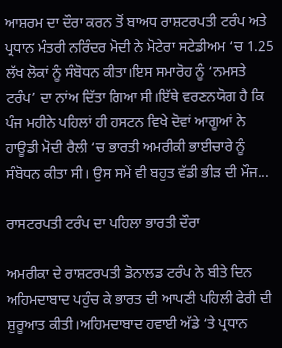ਆਸ਼ਰਮ ਦਾ ਦੌਰਾ ਕਰਨ ਤੋਂ ਬਾਅਧ ਰਾਸ਼ਟਰਪਤੀ ਟਰੰਪ ਅਤੇ ਪ੍ਰਧਾਨ ਮੰਤਰੀ ਨਰਿੰਦਰ ਮੋਦੀ ਨੇ ਮੋਟੇਰਾ ਸਟੇਡੀਅਮ ‘ਚ 1.25 ਲੱਖ ਲੋਕਾਂ ਨੂੰ ਸੰਬੋਧਨ ਕੀਤਾ।ਇਸ ਸਮਾਰੋਹ ਨੂੰ ‘ਨਮਸਤੇ ਟਰੰਪ’ ਦਾ ਨਾਂਅ ਦਿੱਤਾ ਗਿਆ ਸੀ।ਇੱਥੇ ਵਰਣਨਯੋਗ ਹੈ ਕਿ ਪੰਜ ਮਹੀਨੇ ਪਹਿਲਾਂ ਹੀ ਹਸਟਨ ਵਿਖੇ ਦੋਵਾਂ ਆਗੂਆਂ ਨੇ ਹਾਊਡੀ ਮੋਦੀ ਰੈਲੀ ‘ਚ ਭਾਰਤੀ ਅਮਰੀਕੀ ਭਾਈਚਾਰੇ ਨੂੰ ਸੰਬੋਧਨ ਕੀਤਾ ਸੀ। ਉਸ ਸਮੇਂ ਵੀ ਬਹੁਤ ਵੱਡੀ ਭੀੜ ਦੀ ਮੌਜ...

ਰਾਸਟਰਪਤੀ ਟਰੰਪ ਦਾ ਪਹਿਲਾ ਭਾਰਤੀ ਦੌਰਾ

ਅਮਰੀਕਾ ਦੇ ਰਾਸ਼ਟਰਪਤੀ ਡੋਨਾਲਡ ਟਰੰਪ ਨੇ ਬੀਤੇ ਦਿਨ ਅਹਿਮਦਾਬਾਦ ਪਹੁੰਚ ਕੇ ਭਾਰਤ ਦੀ ਆਪਣੀ ਪਹਿਲੀ ਫੇਰੀ ਦੀ ਸ਼ੁਰੂਆਤ ਕੀਤੀ।ਅਹਿਮਦਾਬਾਦ ਹਵਾਈ ਅੱਡੇ ‘ਤੇ ਪ੍ਰਧਾਨ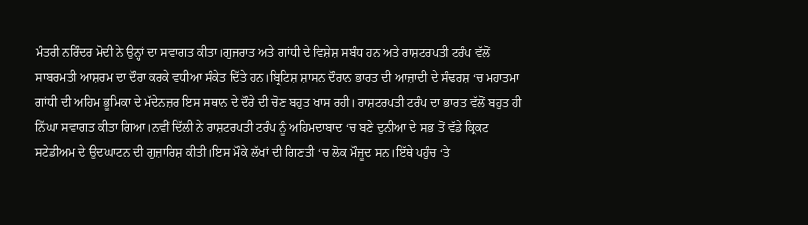ਮੰਤਰੀ ਨਰਿੰਦਰ ਮੋਦੀ ਨੇ ਉਨ੍ਹਾਂ ਦਾ ਸਵਾਗਤ ਕੀਤਾ।ਗੁਜਰਾਤ ਅਤੇ ਗਾਂਧੀ ਦੇ ਵਿਸ਼ੇਸ਼ ਸਬੰਧ ਹਨ ਅਤੇ ਰਾਸ਼ਟਰਪਤੀ ਟਰੰਪ ਵੱਲੋਂ ਸਾਬਰਮਤੀ ਆਸ਼ਰਮ ਦਾ ਦੌਰਾ ਕਰਕੇ ਵਧੀਆ ਸੰਕੇਤ ਦਿੱਤੇ ਹਨ।ਬ੍ਰਿਟਿਸ਼ ਸ਼ਾਸਨ ਦੌਰਾਨ ਭਾਰਤ ਦੀ ਆਜ਼ਾਦੀ ਦੇ ਸੰਢਰਸ਼ ‘ਚ ਮਹਾਤਮਾ ਗਾਂਧੀ ਦੀ ਅਹਿਮ ਭੂਮਿਕਾ ਦੇ ਮੱਦੇਨਜ਼ਰ ਇਸ ਸਥਾਨ ਦੇ ਦੌਰੇ ਦੀ ਚੋਣ ਬਹੁਤ ਖਾਸ ਰਹੀ। ਰਾਸ਼ਟਰਪਤੀ ਟਰੰਪ ਦਾ ਭਾਰਤ ਵੱਲੋਂ ਬਹੁਤ ਹੀ ਨਿੱਘਾ ਸਵਾਗਤ ਕੀਤਾ ਗਿਆ।ਨਵੀਂ ਦਿੱਲੀ ਨੇ ਰਾਸ਼ਟਰਪਤੀ ਟਰੰਪ ਨੂੰ ਅਹਿਮਦਾਬਾਦ ‘ਚ ਬਣੇ ਦੁਨੀਆ ਦੇ ਸਭ ਤੋਂ ਵੱਡੇ ਕ੍ਰਿਕਟ ਸਟੇਡੀਅਮ ਦੇ ਉਦਘਾਟਨ ਦੀ ਗੁਜ਼ਾਰਿਸ਼ ਕੀਤੀ।ਇਸ ਮੌਕੇ ਲੱਖਾਂ ਦੀ ਗਿਣਤੀ ‘ਚ ਲੋਕ ਮੌਜੂਦ ਸਨ।ਇੱਥੇ ਪਹੁੰਚ ‘ਤੇ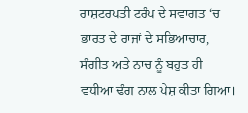ਰਾਸ਼ਟਰਪਤੀ ਟਰੰਪ ਦੇ ਸਵਾਗਤ ‘ਚ ਭਾਰਤ ਦੇ ਰਾਜਾਂ ਦੇ ਸਭਿਆਚਾਰ, ਸੰਗੀਤ ਅਤੇ ਨਾਚ ਨੂੰ ਬਹੁਤ ਹੀ ਵਧੀਆ ਢੰਗ ਨਾਲ ਪੇਸ਼ ਕੀਤਾ ਗਿਆ।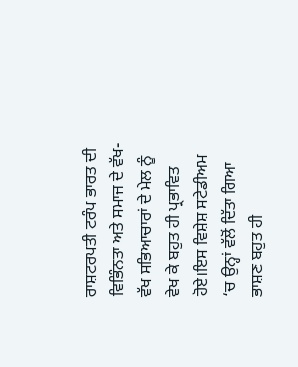ਰਾਸ਼ਟਰਪਤੀ ਟਰੰਪ ਭਾਰਤ ਦੀ ਵਿਭਿੰਨਤਾ ਅਤੇ ਸਮਾਜ ਦੇ ਵੱਖ-ਵੱਖ ਸਭਿਆਚਾਰਾਂ ਦੇ ਮੇਲ ਨੂੰ ਵੇਖ ਕੇ ਬਹੁਤ ਹੀ ਪ੍ਰਭਾਵਿਤ ਹੋਏ।ਇਸ ਵਿਸ਼ੇਸ਼ ਸਟੇਡੀਅਮ ‘ਚ ਉਨ੍ਹਾਂ ਵੱਲੋਂ ਦਿੱਤਾ ਗਿਆ ਭਾਸ਼ਣ ਬਹੁਤ ਹੀ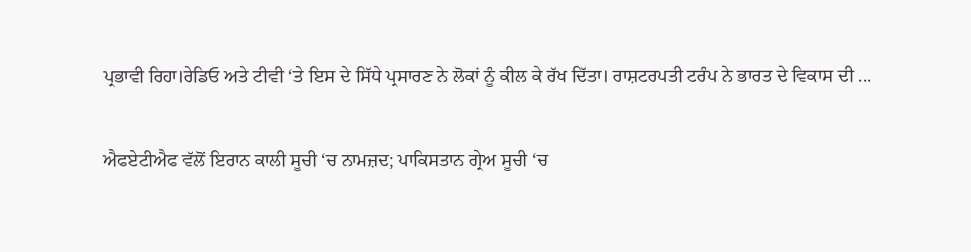ਪ੍ਰਭਾਵੀ ਰਿਹਾ।ਰੇਡਿਓ ਅਤੇ ਟੀਵੀ ‘ਤੇ ਇਸ ਦੇ ਸਿੱਧੇ ਪ੍ਰਸਾਰਣ ਨੇ ਲੋਕਾਂ ਨੂੰ ਕੀਲ ਕੇ ਰੱਖ ਦਿੱਤਾ। ਰਾਸ਼ਟਰਪਤੀ ਟਰੰਪ ਨੇ ਭਾਰਤ ਦੇ ਵਿਕਾਸ ਦੀ ...

ਐਫਏਟੀਐਫ ਵੱਲੋਂ ਇਰਾਨ ਕਾਲੀ ਸੂਚੀ ‘ਚ ਨਾਮਜ਼ਦ; ਪਾਕਿਸਤਾਨ ਗ੍ਰੇਅ ਸੂਚੀ ‘ਚ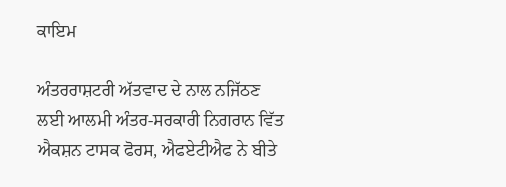ਕਾਇਮ

ਅੰਤਰਰਾਸ਼ਟਰੀ ਅੱਤਵਾਦ ਦੇ ਨਾਲ ਨਜਿੱਠਣ ਲਈ ਆਲਮੀ ਅੰਤਰ-ਸਰਕਾਰੀ ਨਿਗਰਾਨ ਵਿੱਤ ਐਕਸ਼ਨ ਟਾਸਕ ਫੋਰਸ, ਐਫਏਟੀਐਫ ਨੇ ਬੀਤੇ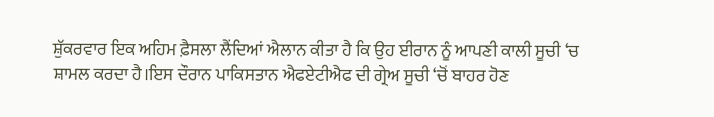ਸ਼ੁੱਕਰਵਾਰ ਇਕ ਅਹਿਮ ਫ਼ੈਸਲਾ ਲੈਂਦਿਆਂ ਐਲਾਨ ਕੀਤਾ ਹੈ ਕਿ ਉਹ ਈਰਾਨ ਨੂੰ ਆਪਣੀ ਕਾਲੀ ਸੂਚੀ ‘ਚ ਸ਼ਾਮਲ ਕਰਦਾ ਹੈ।ਇਸ ਦੌਰਾਨ ਪਾਕਿਸਤਾਨ ਐਫਏਟੀਐਫ ਦੀ ਗ੍ਰੇਅ ਸੂਚੀ ‘ਚੋਂ ਬਾਹਰ ਹੋਣ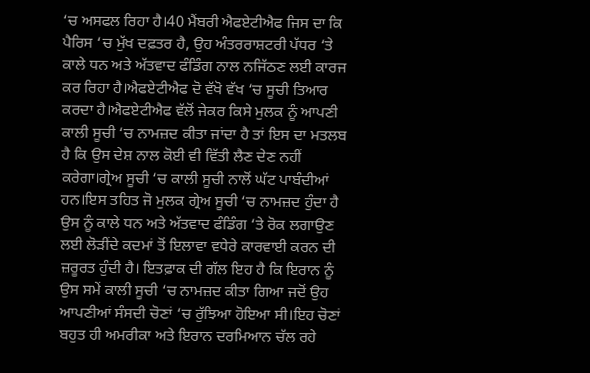‘ਚ ਅਸਫਲ ਰਿਹਾ ਹੈ।40 ਮੈਂਬਰੀ ਐਫਏਟੀਐਫ ਜਿਸ ਦਾ ਕਿ ਪੈਰਿਸ ‘ਚ ਮੁੱਖ ਦਫ਼ਤਰ ਹੈ, ਉਹ ਅੰਤਰਰਾਸ਼ਟਰੀ ਪੱਧਰ ‘ਤੇ ਕਾਲੇ ਧਨ ਅਤੇ ਅੱਤਵਾਦ ਫੰਡਿੰਗ ਨਾਲ ਨਜਿੱਠਣ ਲਈ ਕਾਰਜ ਕਰ ਰਿਹਾ ਹੈ।ਐਫਏਟੀਐਫ ਦੋ ਵੱਖੋ ਵੱਖ ‘ਚ ਸੂਚੀ ਤਿਆਰ ਕਰਦਾ ਹੈ।ਐਫਏਟੀਐਫ ਵੱਲੋਂ ਜੇਕਰ ਕਿਸੇ ਮੁਲਕ ਨੂੰ ਆਪਣੀ ਕਾਲੀ ਸੂਚੀ ‘ਚ ਨਾਮਜ਼ਦ ਕੀਤਾ ਜਾਂਦਾ ਹੈ ਤਾਂ ਇਸ ਦਾ ਮਤਲਬ ਹੈ ਕਿ ਉਸ ਦੇਸ਼ ਨਾਲ ਕੋਈ ਵੀ ਵਿੱਤੀ ਲੈਣ ਦੇਣ ਨਹੀਂ ਕਰੇਗਾ।ਗ੍ਰੇਅ ਸੂਚੀ ‘ਚ ਕਾਲੀ ਸੂਚੀ ਨਾਲੋਂ ਘੱਟ ਪਾਬੰਦੀਆਂ ਹਨ।ਇਸ ਤਹਿਤ ਜੋ ਮੁਲਕ ਗ੍ਰੇਅ ਸੂਚੀ ‘ਚ ਨਾਮਜ਼ਦ ਹੁੰਦਾ ਹੈ ਉਸ ਨੂੰ ਕਾਲੇ ਧਨ ਅਤੇ ਅੱਤਵਾਦ ਫੰਡਿੰਗ ‘ਤੇ ਰੋਕ ਲਗਾਉਣ ਲਈ ਲੋੜੀਂਦੇ ਕਦਮਾਂ ਤੋਂ ਇਲਾਵਾ ਵਧੇਰੇ ਕਾਰਵਾਈ ਕਰਨ ਦੀ ਜ਼ਰੂਰਤ ਹੁੰਦੀ ਹੈ। ਇਤਫ਼ਾਕ ਦੀ ਗੱਲ ਇਹ ਹੈ ਕਿ ਇਰਾਨ ਨੂੰ ਉਸ ਸਮੇਂ ਕਾਲੀ ਸੂਚੀ ‘ਚ ਨਾਮਜ਼ਦ ਕੀਤਾ ਗਿਆ ਜਦੋਂ ਉਹ ਆਪਣੀਆਂ ਸੰਸਦੀ ਚੋਣਾਂ ‘ਚ ਰੁੱਝਿਆ ਹੋਇਆ ਸੀ।ਇਹ ਚੋਣਾਂ ਬਹੁਤ ਹੀ ਅਮਰੀਕਾ ਅਤੇ ਇਰਾਨ ਦਰਮਿਆਨ ਚੱਲ ਰਹੇ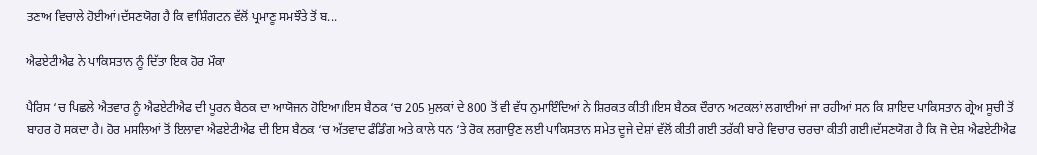ਤਣਾਅ ਵਿਚਾਲੇ ਹੋਈਆਂ।ਦੱਸਣਯੋਗ ਹੈ ਕਿ ਵਾਸ਼ਿੰਗਟਨ ਵੱਲੋਂ ਪ੍ਰਮਾਣੂ ਸਮਝੌਤੇ ਤੋਂ ਬ...

ਐਫਏਟੀਐਫ ਨੇ ਪਾਕਿਸਤਾਨ ਨੂੰ ਦਿੱਤਾ ਇਕ ਹੋਰ ਮੌਕਾ

ਪੈਰਿਸ ‘ਚ ਪਿਛਲੇ ਐਤਵਾਰ ਨੂੰ ਐਫਏਟੀਐਫ ਦੀ ਪੂਰਨ ਬੈਠਕ ਦਾ ਆਯੋਜਨ ਹੋਇਆ।ਇਸ ਬੈਠਕ ‘ਚ 205 ਮੁਲਕਾਂ ਦੇ 800 ਤੋਂ ਵੀ ਵੱਧ ਨੁਮਾਇੰਦਿਆਂ ਨੇ ਸ਼ਿਰਕਤ ਕੀਤੀ।ਇਸ ਬੈਠਕ ਦੌਰਾਨ ਅਟਕਲਾਂ ਲਗਾਈਆਂ ਜਾ ਰਹੀਆਂ ਸਨ ਕਿ ਸ਼ਾਇਦ ਪਾਕਿਸਤਾਨ ਗ੍ਰੇਅ ਸੂਚੀ ਤੋਂ ਬਾਹਰ ਹੋ ਸਕਦਾ ਹੈ। ਹੋਰ ਮਸਲਿਆਂ ਤੋਂ ਇਲਾਵਾ ਐਫਏਟੀਐਫ ਦੀ ਇਸ ਬੈਠਕ ‘ਚ ਅੱਤਵਾਦ ਫੰਡਿੰਗ ਅਤੇ ਕਾਲੇ ਧਨ ‘ਤੇ ਰੋਕ ਲਗਾਉਣ ਲਈ ਪਾਕਿਸਤਾਨ ਸਮੇਤ ਦੂਜੇ ਦੇਸ਼ਾਂ ਵੱਲੋਂ ਕੀਤੀ ਗਈ ਤਰੱਕੀ ਬਾਰੇ ਵਿਚਾਰ ਚਰਚਾ ਕੀਤੀ ਗਈ।ਦੱਸਣਯੋਗ ਹੈ ਕਿ ਜੋ ਦੇਸ਼ ਐਫਏਟੀਐਫ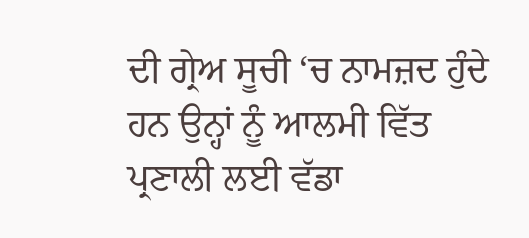ਦੀ ਗ੍ਰੇਅ ਸੂਚੀ ‘ਚ ਨਾਮਜ਼ਦ ਹੁੰਦੇ ਹਨ ਉਨ੍ਹਾਂ ਨੂੰ ਆਲਮੀ ਵਿੱਤ ਪ੍ਰਣਾਲੀ ਲਈ ਵੱਡਾ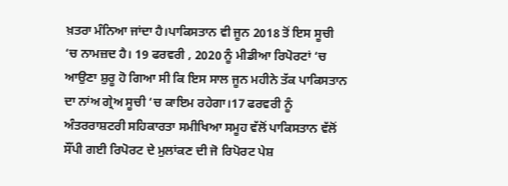ਖ਼ਤਰਾ ਮੰਨਿਆ ਜਾਂਦਾ ਹੈ।ਪਾਕਿਸਤਾਨ ਵੀ ਜੂਨ 2018 ਤੋਂ ਇਸ ਸੂਚੀ ‘ਚ ਨਾਮਜ਼ਦ ਹੈ। 19 ਫਰਵਰੀ , 2020 ਨੂੰ ਮੀਡੀਆ ਰਿਪੋਰਟਾਂ ‘ਚ ਆਉਣਾ ਸ਼ੁਰੂ ਹੋ ਗਿਆ ਸੀ ਕਿ ਇਸ ਸਾਲ ਜੂਨ ਮਹੀਨੇ ਤੱਕ ਪਾਕਿਸਤਾਨ ਦਾ ਨਾਂਅ ਗ੍ਰੇਅ ਸੂਚੀ ‘ਚ ਕਾਇਮ ਰਹੇਗਾ।17 ਫਰਵਰੀ ਨੂੰ ਅੰਤਰਰਾਸ਼ਟਰੀ ਸਹਿਕਾਰਤਾ ਸਮੀਖਿਆ ਸਮੂਹ ਵੱਲੋਂ ਪਾਕਿਸਤਾਨ ਵੱਲੋਂ ਸੌਂਪੀ ਗਈ ਰਿਪੋਰਟ ਦੇ ਮੁਲਾਂਕਣ ਦੀ ਜੋ ਰਿਪੋਰਟ ਪੇਸ਼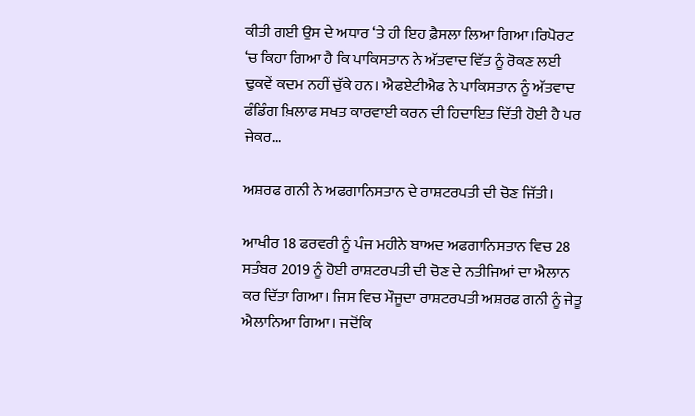ਕੀਤੀ ਗਈ ਉਸ ਦੇ ਅਧਾਰ ‘ਤੇ ਹੀ ਇਹ ਫ਼ੈਸਲਾ ਲਿਆ ਗਿਆ।ਰਿਪੋਰਟ ‘ਚ ਕਿਹਾ ਗਿਆ ਹੈ ਕਿ ਪਾਕਿਸਤਾਨ ਨੇ ਅੱਤਵਾਦ ਵਿੱਤ ਨੂੰ ਰੋਕਣ ਲਈ ਢੁਕਵੇਂ ਕਦਮ ਨਹੀਂ ਚੁੱਕੇ ਹਨ। ਐਫਏਟੀਐਫ ਨੇ ਪਾਕਿਸਤਾਨ ਨੂੰ ਅੱਤਵਾਦ ਫੰਡਿੰਗ ਖ਼ਿਲਾਫ ਸਖਤ ਕਾਰਵਾਈ ਕਰਨ ਦੀ ਹਿਦਾਇਤ ਦਿੱਤੀ ਹੋਈ ਹੈ ਪਰ ਜੇਕਰ...

ਅਸ਼ਰਫ ਗਨੀ ਨੇ ਅਫਗਾਨਿਸਤਾਨ ਦੇ ਰਾਸ਼ਟਰਪਤੀ ਦੀ ਚੋਣ ਜਿੱਤੀ।

ਆਖੀਰ 18 ਫਰਵਰੀ ਨੂੰ ਪੰਜ ਮਹੀਨੇ ਬਾਅਦ ਅਫਗਾਨਿਸਤਾਨ ਵਿਚ 28 ਸਤੰਬਰ 2019 ਨੂੰ ਹੋਈ ਰਾਸ਼ਟਰਪਤੀ ਦੀ ਚੋਣ ਦੇ ਨਤੀਜਿਆਂ ਦਾ ਐਲਾਨ ਕਰ ਦਿੱਤਾ ਗਿਆ। ਜਿਸ ਵਿਚ ਮੌਜੂਦਾ ਰਾਸ਼ਟਰਪਤੀ ਅਸ਼ਰਫ ਗਨੀ ਨੂੰ ਜੇਤੂ ਐਲਾਨਿਆ ਗਿਆ। ਜਦੋਂਕਿ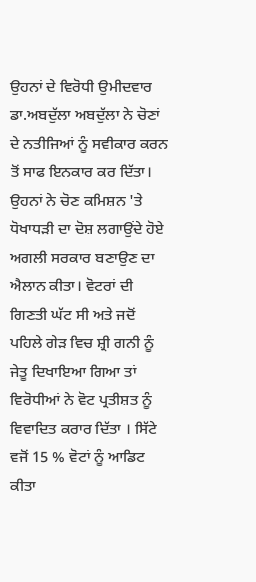ਉਹਨਾਂ ਦੇ ਵਿਰੋਧੀ ਉਮੀਦਵਾਰ ਡਾ.ਅਬਦੁੱਲਾ ਅਬਦੁੱਲਾ ਨੇ ਚੋਣਾਂ ਦੇ ਨਤੀਜਿਆਂ ਨੂੰ ਸਵੀਕਾਰ ਕਰਨ ਤੋਂ ਸਾਫ ਇਨਕਾਰ ਕਰ ਦਿੱਤਾ। ਉਹਨਾਂ ਨੇ ਚੋਣ ਕਮਿਸ਼ਨ 'ਤੇ ਧੋਖਾਧੜੀ ਦਾ ਦੋਸ਼ ਲਗਾਉਂਦੇ ਹੋਏ ਅਗਲੀ ਸਰਕਾਰ ਬਣਾਉਣ ਦਾ ਐਲਾਨ ਕੀਤਾ। ਵੋਟਰਾਂ ਦੀ ਗਿਣਤੀ ਘੱਟ ਸੀ ਅਤੇ ਜਦੋਂ ਪਹਿਲੇ ਗੇੜ ਵਿਚ ਸ਼੍ਰੀ ਗਨੀ ਨੂੰ ਜੇਤੂ ਦਿਖਾਇਆ ਗਿਆ ਤਾਂ ਵਿਰੋਧੀਆਂ ਨੇ ਵੋਟ ਪ੍ਰਤੀਸ਼ਤ ਨੂੰ ਵਿਵਾਦਿਤ ਕਰਾਰ ਦਿੱਤਾ । ਸਿੱਟੇ ਵਜੋਂ 15 % ਵੋਟਾਂ ਨੂੰ ਆਡਿਟ ਕੀਤਾ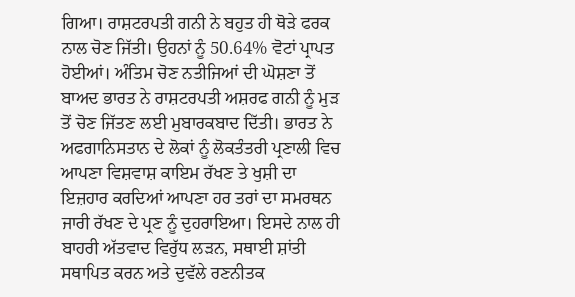ਗਿਆ। ਰਾਸ਼ਟਰਪਤੀ ਗਨੀ ਨੇ ਬਹੁਤ ਹੀ ਥੋੜੇ ਫਰਕ ਨਾਲ ਚੋਣ ਜਿੱਤੀ। ਉਹਨਾਂ ਨੂੰ 50.64% ਵੋਟਾਂ ਪ੍ਰਾਪਤ ਹੋਈਆਂ। ਅੰਤਿਮ ਚੋਣ ਨਤੀਜਿਆਂ ਦੀ ਘੋਸ਼ਣਾ ਤੋਂ ਬਾਅਦ ਭਾਰਤ ਨੇ ਰਾਸ਼ਟਰਪਤੀ ਅਸ਼ਰਫ ਗਨੀ ਨੂੰ ਮੁੜ ਤੋਂ ਚੋਣ ਜਿੱਤਣ ਲਈ ਮੁਬਾਰਕਬਾਦ ਦਿੱਤੀ। ਭਾਰਤ ਨੇ ਅਫਗਾਨਿਸਤਾਨ ਦੇ ਲੋਕਾਂ ਨੂੰ ਲੋਕਤੰਤਰੀ ਪ੍ਰਣਾਲੀ ਵਿਚ ਆਪਣਾ ਵਿਸ਼ਵਾਸ਼ ਕਾਇਮ ਰੱਖਣ ਤੇ ਖੁਸ਼ੀ ਦਾ ਇਜ਼ਹਾਰ ਕਰਦਿਆਂ ਆਪਣਾ ਹਰ ਤਰਾਂ ਦਾ ਸਮਰਥਨ ਜਾਰੀ ਰੱਖਣ ਦੇ ਪ੍ਰਣ ਨੂੰ ਦੁਹਰਾਇਆ। ਇਸਦੇ ਨਾਲ ਹੀ ਬਾਹਰੀ ਅੱਤਵਾਦ ਵਿਰੁੱਧ ਲੜਨ, ਸਥਾਈ ਸ਼ਾਂਤੀ ਸਥਾਪਿਤ ਕਰਨ ਅਤੇ ਦੁਵੱਲੇ ਰਣਨੀਤਕ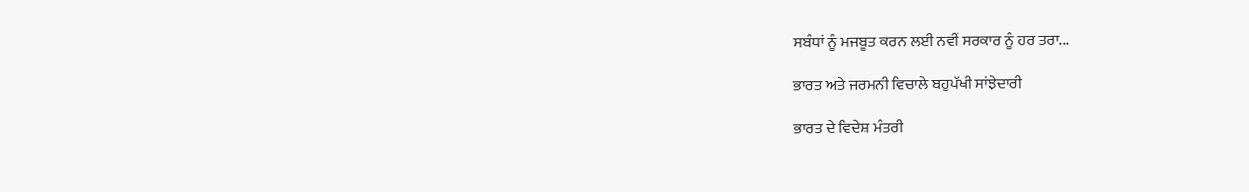ਸਬੰਧਾਂ ਨੂੰ ਮਜਬੂਤ ਕਰਨ ਲਈ ਨਵੀਂ ਸਰਕਾਰ ਨੂੰ ਹਰ ਤਰਾ...

ਭਾਰਤ ਅਤੇ ਜਰਮਨੀ ਵਿਚਾਲੇ ਬਹੁਪੱਖੀ ਸਾਂਝੇਦਾਰੀ

ਭਾਰਤ ਦੇ ਵਿਦੇਸ਼ ਮੰਤਰੀ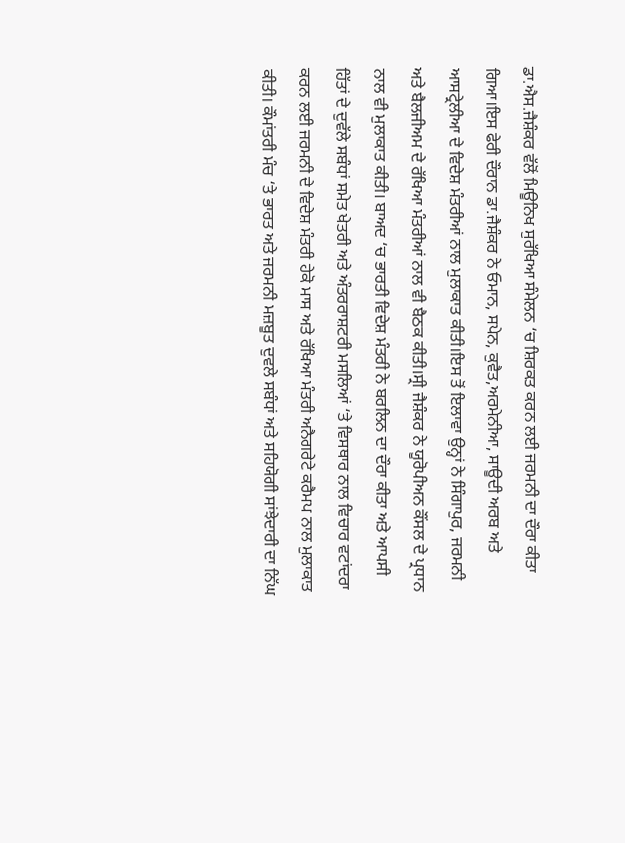ਡਾ.ਐਸ.ਜੈਸ਼ੰਕਰ ਵੱਲੋਂ ਮਿਊਨਿਖ ਸੁਰੱਖਿਆ ਸੰਮੇਲਨ ‘ਚ ਸ਼ਿਰਕਤ ਕਰਨ ਲਈ ਜਰਮਨੀ ਦਾ ਦੌਰਾ ਕੀਤਾ ਗਿਆ।ਇਸ ਫੇਰੀ ਦੌਰਾਨ ਡਾ.ਜੈਸ਼ੰਕਰ ਨੇ ਓਮਾਨ, ਸਪੇਨ, ਕੁਵੈਤ,ਅਰਮੇਨੀਆ, ਸਾਊਦੀ ਅਰਬ ਅਤੇ ਆਸਟ੍ਰੇਲੀਆ ਦੇ ਵਿਦੇਸ਼ ਮੰਤਰੀਆਂ ਨਾਲ ਮੁਲਾਕਾਤ ਕੀਤੀ।ਇਸ ਤੋਂ ਇਲਾਵਾ ਉਨ੍ਹਾਂ ਨੇ ਸਿੰਗਾਪੁਰ, ਜਰਮਨੀ ਅਤੇ ਬੈਲਜੀਅਮ ਦੇ ਰੱਖਿਆ ਮੰਤਰੀਆਂ ਨਾਲ ਵੀ ਬੈਠਕ ਕੀਤੀ।ਸ੍ਰੀ ਜੈਸ਼ੰਕਰ ਨੇ ਯੂਰੋਪੀਅਨ ਕੌਂਸਲ ਦੇ ਪ੍ਰਧਾਨ ਨਾਲ ਵੀ ਮੁਲਾਕਾਤ ਕੀਤੀ। ਬਾਅਦ ‘ਚ ਭਾਰਤੀ ਵਿਦੇਸ਼ ਮੰਤਰੀ ਨੇ ਬਰਲਿਨ ਦਾ ਦੌਰਾ ਕੀਤਾ ਅਤੇ ਆਪਸੀ ਹਿੱਤਾਂ ਦੇ ਦੁਵੱਲੇ ਸਬੰਧਾਂ ਸਮੇਤ ਖੇਤਰੀ ਅਤੇ ਅੰਤਰਰਾਸ਼ਟਰੀ ਮਸਲਿਆਂ ‘ਤੇ ਵਿਸਥਾਰ ਨਾਲ ਵਿਚਾਰ ਵਟਾਂਦਰਾ ਕਰਨ ਲਈ ਜਰਮਨੀ ਦੇ ਵਿਦੇਸ਼ ਮੰਤਰੀ ਹੇਕੋ ਮਾਸ ਅਤੇ ਰੱਖਿਆ ਮੰਤਰੀ ਅਨੈਗਰੇਟੇ ਕਰੈਮਪ ਨਾਲ ਮੁਲਾਕਾਤ ਕੀਤੀ। ਕੌਮਾਂਤਰੀ ਮੰਚ ‘ਤੇ ਭਾਰਤ ਅਤੇ ਜਰਮਨੀ ਮਜ਼ਬੂਤ ਦੁਵਲੇ ਸਬੰਧਾਂ ਅਤੇ ਸਹਿਯੋਗੀ ਸਾਂਝੇਦਾਰੀ ਦਾ ਨਿੱਘ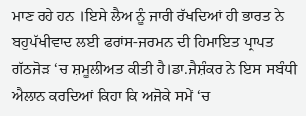ਮਾਣ ਰਹੇ ਹਨ ।ਇਸੇ ਲੈਅ ਨੂੰ ਜਾਰੀ ਰੱਖਦਿਆਂ ਹੀ ਭਾਰਤ ਨੇ ਬਹੁਪੱਖੀਵਾਦ ਲਈ ਫਰਾਂਸ-ਜਰਮਨ ਦੀ ਹਿਮਾਇਤ ਪ੍ਰਾਪਤ ਗੱਠਜੋੜ ‘ਚ ਸ਼ਮੂਲੀਅਤ ਕੀਤੀ ਹੈ।ਡਾ.ਜੈਸ਼ੰਕਰ ਨੇ ਇਸ ਸਬੰਧੀ ਐਲਾਨ ਕਰਦਿਆਂ ਕਿਹਾ ਕਿ ਅਜੋਕੇ ਸਮੇਂ ‘ਚ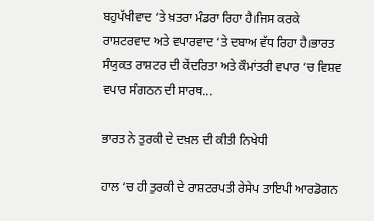ਬਹੁਪੱਖੀਵਾਦ ‘ਤੇ ਖ਼ਤਰਾ ਮੰਡਰਾ ਰਿਹਾ ਹੈ।ਜਿਸ ਕਰਕੇ ਰਾਸ਼ਟਰਵਾਦ ਅਤੇ ਵਪਾਰਵਾਦ ‘ਤੇ ਦਬਾਅ ਵੱਧ ਰਿਹਾ ਹੈ।ਭਾਰਤ ਸੰਯੁਕਤ ਰਾਸ਼ਟਰ ਦੀ ਕੇਂਦਰਿਤਾ ਅਤੇ ਕੌਮਾਂਤਰੀ ਵਪਾਰ ‘ਚ ਵਿਸ਼ਵ ਵਪਾਰ ਸੰਗਠਨ ਦੀ ਸਾਰਥ...

ਭਾਰਤ ਨੇ ਤੁਰਕੀ ਦੇ ਦਖ਼ਲ ਦੀ ਕੀਤੀ ਨਿਖੇਧੀ

ਹਾਲ ‘ਚ ਹੀ ਤੁਰਕੀ ਦੇ ਰਾਸ਼ਟਰਪਤੀ ਰੇਸੇਪ ਤਾਇਪੀ ਆਰਡੋਗਨ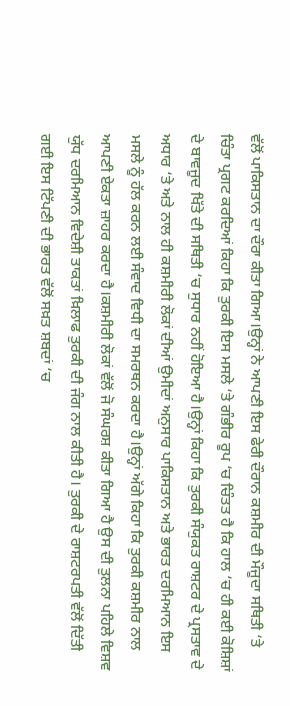ਵੱਲੋਂ ਪਾਕਿਸਤਾਨ ਦਾ ਦੌਰਾ ਕੀਤਾ ਗਿਆ।ਉਨ੍ਹਾਂ ਨੇ ਆਪਣੀ ਇਸ ਫੇਰੀ ਦੌਰਾਨ ਕਸ਼ਮੀਰ ਦੀ ਮੌਜੂਦਾ ਸਥਿਤੀ ‘ਤੇ ਚਿੰਤਾ ਪ੍ਰਗਟ ਕਰਦਿਆਂ ਕਿਹਾ ਕਿ ਤੁਰਕੀ ਇਸ ਮਸਲੇ ‘ਤੇ ਗੰਭੀਰ ਰੂਪ ‘ਚ ਚਿੰਤਤ ਹੈ ਕਿ ਹਾਲ ‘ਚ ਹੀ ਕਈ ਕੋਸ਼ਿਸ਼ਾਂ ਦੇ ਬਾਵਜੂਦ ਖਿੱਤੇ ਦੀ ਸਥਿਤੀ ‘ਚ ਸੁਧਾਰ ਨਹੀਂ ਹੋਇਆ ਹੈ।ਉਨ੍ਹਾਂ ਕਿਹਾ ਕਿ ਤੁਰਕੀ ਸੰਯੁਕਤ ਰਾਸ਼ਟਰ ਦੇ ਪ੍ਰਸਤਾਵ ਦੇ ਅਧਾਰ ‘ਤੇ ਅਤੇ ਨਾਲ ਹੀ ਕਸ਼ਮੀਰੀ ਲੋਕਾਂ ਦੀਆਂ ਉਮੀਦਾਂ ਅਨੁਸਾਰ ਪਾਕਿਸਤਾਨ ਅਤੇ ਭਾਰਤ ਦਰਮਿਆਨ ਇਸ ਮਸਲੇ ਨੂੰ ਹੱਲ ਕਰਨ ਲਈ ਸੰਵਾਦ ਵਿਧੀ ਦਾ ਸਮਰਥਨ ਕਰਦਾ ਹੈ।ਉਨ੍ਹਾਂ ਅੱਗੇ ਕਿਹਾ ਕਿ ਤੁਰਕੀ ਕਸ਼ਮੀਰ ਨਾਲ ਆਪਣੀ ਏਕਤਾ ਜ਼ਾਹਰ ਕਰਦਾ ਹੈ।ਕਸ਼ਮੀਰੀ ਲੋਕਾਂ ਵੱਲੋਂ ਜੋ ਸੰਘਰਸ਼ ਕੀਤਾ ਗਿਆ ਹੈ ਉਸ ਦੀ ਤੁਲਨਾ ਪਹਿਲੇ ਵਿਸ਼ਵ ਯੁੱਧ ਦਰਮਿਆਨ ਵਿਦੇਸ਼ੀ ਤਾਕਤਾਂ ਖ਼ਿਲਾਫ ਤੁਰਕੀ ਦੀ ਜੰਗ ਨਾਲ ਕੀਤੀ ਹੈ। ਤੁਰਕੀ ਦੇ ਰਾਸ਼ਟਰਪਤੀ ਵੱਲੋਂ ਦਿੱਤੀ ਗਈ ਇਸ ਟਿੱਪਣੀ ਦੀ ਭਾਰਤ ਵੱਲੋਂ ਸਖ਼ਤ ਸ਼ਬਦਾਂ ‘ਚ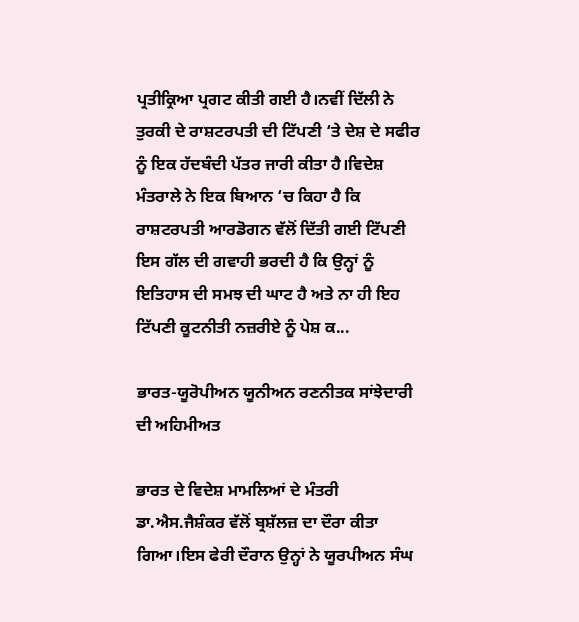ਪ੍ਰਤੀਕ੍ਰਿਆ ਪ੍ਰਗਟ ਕੀਤੀ ਗਈ ਹੈ।ਨਵੀਂ ਦਿੱਲੀ ਨੇ ਤੁਰਕੀ ਦੇ ਰਾਸ਼ਟਰਪਤੀ ਦੀ ਟਿੱਪਣੀ ‘ਤੇ ਦੇਸ਼ ਦੇ ਸਫੀਰ ਨੂੰ ਇਕ ਹੱਦਬੰਦੀ ਪੱਤਰ ਜਾਰੀ ਕੀਤਾ ਹੈ।ਵਿਦੇਸ਼ ਮੰਤਰਾਲੇ ਨੇ ਇਕ ਬਿਆਨ ‘ਚ ਕਿਹਾ ਹੈ ਕਿ ਰਾਸ਼ਟਰਪਤੀ ਆਰਡੋਗਨ ਵੱਲੋਂ ਦਿੱਤੀ ਗਈ ਟਿੱਪਣੀ ਇਸ ਗੱਲ ਦੀ ਗਵਾਹੀ ਭਰਦੀ ਹੈ ਕਿ ਉਨ੍ਹਾਂ ਨੂੰ ਇਤਿਹਾਸ ਦੀ ਸਮਝ ਦੀ ਘਾਟ ਹੈ ਅਤੇ ਨਾ ਹੀ ਇਹ ਟਿੱਪਣੀ ਕੂਟਨੀਤੀ ਨਜ਼ਰੀਏ ਨੂੰ ਪੇਸ਼ ਕ...

ਭਾਰਤ-ਯੂਰੋਪੀਅਨ ਯੂਨੀਅਨ ਰਣਨੀਤਕ ਸਾਂਝੇਦਾਰੀ ਦੀ ਅਹਿਮੀਅਤ

ਭਾਰਤ ਦੇ ਵਿਦੇਸ਼ ਮਾਮਲਿਆਂ ਦੇ ਮੰਤਰੀ ਡਾ.ਐਸ.ਜੈਸ਼ੰਕਰ ਵੱਲੋਂ ਬ੍ਰਸ਼ੱਲਜ਼ ਦਾ ਦੌਰਾ ਕੀਤਾ ਗਿਆ।ਇਸ ਫੇਰੀ ਦੌਰਾਨ ਉਨ੍ਹਾਂ ਨੇ ਯੂਰਪੀਅਨ ਸੰਘ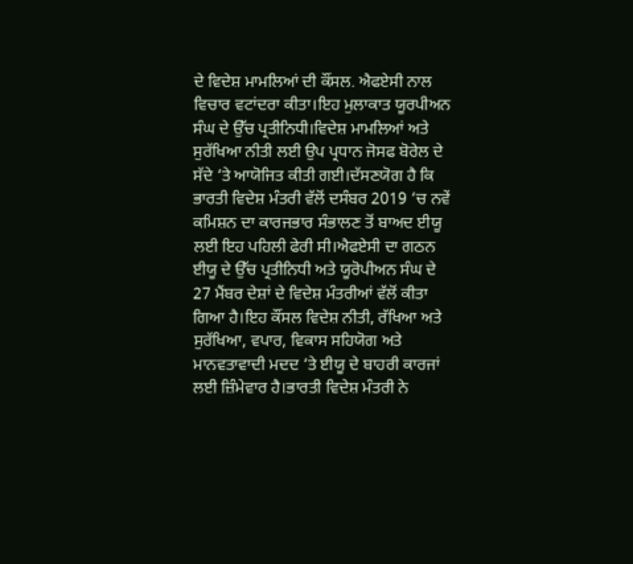ਦੇ ਵਿਦੇਸ਼ ਮਾਮਲਿਆਂ ਦੀ ਕੌਂਸਲ. ਐਫਏਸੀ ਨਾਲ ਵਿਚਾਰ ਵਟਾਂਦਰਾ ਕੀਤਾ।ਇਹ ਮੁਲਾਕਾਤ ਯੂਰਪੀਅਨ ਸੰਘ ਦੇ ਉੱਚ ਪ੍ਰਤੀਨਿਧੀ।ਵਿਦੇਸ਼ ਮਾਮਲਿਆਂ ਅਤੇ ਸੁਰੱਖਿਆ ਨੀਤੀ ਲਈ ਉਪ ਪ੍ਰਧਾਨ ਜੋਸਫ ਬੋਰੇਲ ਦੇ ਸੱਦੇ ‘ਤੇ ਆਯੋਜਿਤ ਕੀਤੀ ਗਈ।ਦੱਸਣਯੋਗ ਹੈ ਕਿ ਭਾਰਤੀ ਵਿਦੇਸ਼ ਮੰਤਰੀ ਵੱਲੋਂ ਦਸੰਬਰ 2019 ‘ਚ ਨਵੇਂ ਕਮਿਸ਼ਨ ਦਾ ਕਾਰਜਭਾਰ ਸੰਭਾਲਣ ਤੋਂ ਬਾਅਦ ਈਯੂ ਲਈ ਇਹ ਪਹਿਲੀ ਫੇਰੀ ਸੀ।ਐਫਏਸੀ ਦਾ ਗਠਨ ਈਯੂ ਦੇ ਉੱਚ ਪ੍ਰਤੀਨਿਧੀ ਅਤੇ ਯੂਰੋਪੀਅਨ ਸੰਘ ਦੇ 27 ਮੈਂਬਰ ਦੇਸ਼ਾਂ ਦੇ ਵਿਦੇਸ਼ ਮੰਤਰੀਆਂ ਵੱਲੋਂ ਕੀਤਾ ਗਿਆ ਹੈ।ਇਹ ਕੌਂਸਲ ਵਿਦੇਸ਼ ਨੀਤੀ, ਰੱਖਿਆ ਅਤੇ ਸੁਰੱਖਿਆ, ਵਪਾਰ, ਵਿਕਾਸ ਸਹਿਯੋਗ ਅਤੇ ਮਾਨਵਤਾਵਾਦੀ ਮਦਦ ‘ਤੇ ਈਯੂ ਦੇ ਬਾਹਰੀ ਕਾਰਜਾਂ ਲਈ ਜ਼ਿੰਮੇਵਾਰ ਹੈ।ਭਾਰਤੀ ਵਿਦੇਸ਼ ਮੰਤਰੀ ਨੇ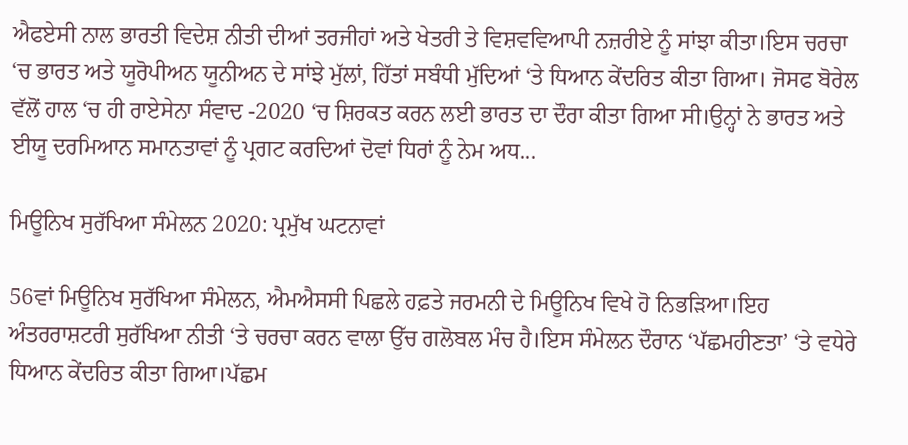ਐਫਏਸੀ ਨਾਲ ਭਾਰਤੀ ਵਿਦੇਸ਼ ਨੀਤੀ ਦੀਆਂ ਤਰਜੀਹਾਂ ਅਤੇ ਖੇਤਰੀ ਤੇ ਵਿਸ਼ਵਵਿਆਪੀ ਨਜ਼ਰੀਏ ਨੂੰ ਸਾਂਝਾ ਕੀਤਾ।ਇਸ ਚਰਚਾ ‘ਚ ਭਾਰਤ ਅਤੇ ਯੂਰੋਪੀਅਨ ਯੂਨੀਅਨ ਦੇ ਸਾਂਝੇ ਮੁੱਲਾਂ, ਹਿੱਤਾਂ ਸਬੰਧੀ ਮੁੱਦਿਆਂ ‘ਤੇ ਧਿਆਨ ਕੇਂਦਰਿਤ ਕੀਤਾ ਗਿਆ। ਜੋਸਫ ਬੋਰੇਲ ਵੱਲੋਂ ਹਾਲ ‘ਚ ਹੀ ਰਾਏਸੇਨਾ ਸੰਵਾਦ -2020 ‘ਚ ਸ਼ਿਰਕਤ ਕਰਨ ਲਈ ਭਾਰਤ ਦਾ ਦੌਰਾ ਕੀਤਾ ਗਿਆ ਸੀ।ਉਨ੍ਹਾਂ ਨੇ ਭਾਰਤ ਅਤੇ ਈਯੂ ਦਰਮਿਆਨ ਸਮਾਨਤਾਵਾਂ ਨੂੰ ਪ੍ਰਗਟ ਕਰਦਿਆਂ ਦੋਵਾਂ ਧਿਰਾਂ ਨੂੰ ਨੇਮ ਅਧ...

ਮਿਊਨਿਖ ਸੁਰੱਖਿਆ ਸੰਮੇਲਨ 2020: ਪ੍ਰਮੁੱਖ ਘਟਨਾਵਾਂ

56ਵਾਂ ਮਿਊਨਿਖ ਸੁਰੱਖਿਆ ਸੰਮੇਲਨ, ਐਮਐਸਸੀ ਪਿਛਲੇ ਹਫ਼ਤੇ ਜਰਮਨੀ ਦੇ ਮਿਊਨਿਖ ਵਿਖੇ ਹੋ ਨਿਭੜਿਆ।ਇਹ ਅੰਤਰਰਾਸ਼ਟਰੀ ਸੁਰੱਖਿਆ ਨੀਤੀ ‘ਤੇ ਚਰਚਾ ਕਰਨ ਵਾਲਾ ਉੱਚ ਗਲੋਬਲ ਮੰਚ ਹੈ।ਇਸ ਸੰਮੇਲਨ ਦੌਰਾਨ ‘ਪੱਛਮਹੀਣਤਾ’ ‘ਤੇ ਵਧੇਰੇ ਧਿਆਨ ਕੇਂਦਰਿਤ ਕੀਤਾ ਗਿਆ।ਪੱਛਮ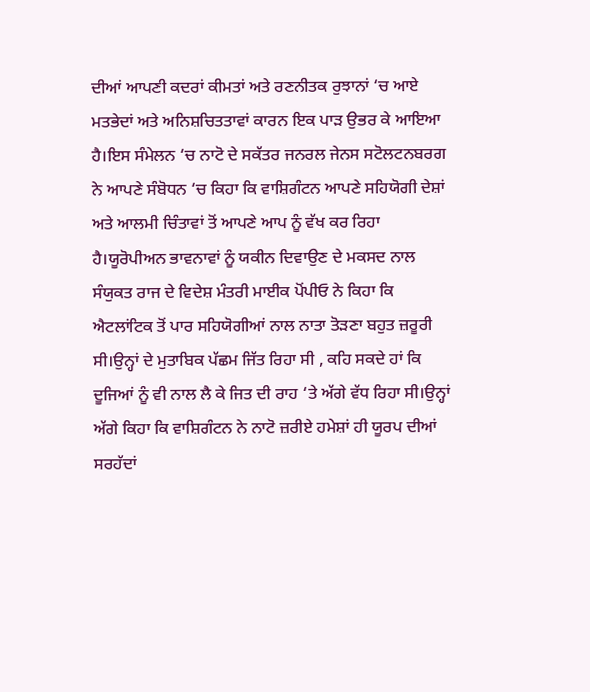ਦੀਆਂ ਆਪਣੀ ਕਦਰਾਂ ਕੀਮਤਾਂ ਅਤੇ ਰਣਨੀਤਕ ਰੁਝਾਨਾਂ ‘ਚ ਆਏ ਮਤਭੇਦਾਂ ਅਤੇ ਅਨਿਸ਼ਚਿਤਤਾਵਾਂ ਕਾਰਨ ਇਕ ਪਾੜ ਉਭਰ ਕੇ ਆਇਆ ਹੈ।ਇਸ ਸੰਮੇਲਨ ‘ਚ ਨਾਟੋ ਦੇ ਸਕੱਤਰ ਜਨਰਲ ਜੇਨਸ ਸਟੋਲਟਨਬਰਗ ਨੇ ਆਪਣੇ ਸੰਬੋਧਨ ‘ਚ ਕਿਹਾ ਕਿ ਵਾਸ਼ਿਗੰਟਨ ਆਪਣੇ ਸਹਿਯੋਗੀ ਦੇਸ਼ਾਂ ਅਤੇ ਆਲਮੀ ਚਿੰਤਾਵਾਂ ਤੋਂ ਆਪਣੇ ਆਪ ਨੂੰ ਵੱਖ ਕਰ ਰਿਹਾ ਹੈ।ਯੂਰੋਪੀਅਨ ਭਾਵਨਾਵਾਂ ਨੂੰ ਯਕੀਨ ਦਿਵਾਉਣ ਦੇ ਮਕਸਦ ਨਾਲ ਸੰਯੁਕਤ ਰਾਜ ਦੇ ਵਿਦੇਸ਼ ਮੰਤਰੀ ਮਾਈਕ ਪੋਂਪੀਓ ਨੇ ਕਿਹਾ ਕਿ ਐਟਲਾਂਟਿਕ ਤੋਂ ਪਾਰ ਸਹਿਯੋਗੀਆਂ ਨਾਲ ਨਾਤਾ ਤੋੜਣਾ ਬਹੁਤ ਜ਼ਰੂਰੀ ਸੀ।ਉਨ੍ਹਾਂ ਦੇ ਮੁਤਾਬਿਕ ਪੱਛਮ ਜਿੱਤ ਰਿਹਾ ਸੀ , ਕਹਿ ਸਕਦੇ ਹਾਂ ਕਿ ਦੂਜਿਆਂ ਨੂੰ ਵੀ ਨਾਲ ਲੈ ਕੇ ਜਿਤ ਦੀ ਰਾਹ ‘ਤੇ ਅੱਗੇ ਵੱਧ ਰਿਹਾ ਸੀ।ਉਨ੍ਹਾਂ ਅੱਗੇ ਕਿਹਾ ਕਿ ਵਾਸ਼ਿਗੰਟਨ ਨੇ ਨਾਟੋ ਜ਼ਰੀਏ ਹਮੇਸ਼ਾਂ ਹੀ ਯੂਰਪ ਦੀਆਂ ਸਰਹੱਦਾਂ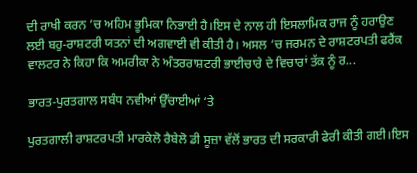ਦੀ ਰਾਖੀ ਕਰਨ ’ਚ ਅਹਿਮ ਭੂਮਿਕਾ ਨਿਭਾਈ ਹੈ।ਇਸ ਦੇ ਨਾਲ ਹੀ ਇਸਲਾਮਿਕ ਰਾਜ ਨੂੰ ਹਰਾਉਣ ਲਈ ਬਹੁ-ਰਾਸ਼ਟਰੀ ਯਤਨਾਂ ਦੀ ਅਗਵਾਈ ਵੀ ਕੀਤੀ ਹੈ। ਅਸਲ ‘ਚ ਜਰਮਨ ਦੇ ਰਾਸ਼ਟਰਪਤੀ ਫਰੈਂਕ ਵਾਲਟਰ ਨੇ ਕਿਹਾ ਕਿ ਅਮਰੀਕਾ ਨੇ ਅੰਤਰਰਾਸ਼ਟਰੀ ਭਾਈਚਾਰੇ ਦੇ ਵਿਚਾਰਾਂ ਤੱਕ ਨੂੰ ਰ...

ਭਾਰਤ-ਪੁਰਤਗਾਲ ਸਬੰਧ ਨਵੀਆਂ ਉੱਚਾਈਆਂ ‘ਤੇ

ਪੁਰਤਗਾਲੀ ਰਾਸ਼ਟਰਪਤੀ ਮਾਰਕੇਲੋ ਰੈਬੇਲੋ ਡੀ ਸੂਜ਼ਾ ਵੱਲੋਂ ਭਾਰਤ ਦੀ ਸਰਕਾਰੀ ਫੇਰੀ ਕੀਤੀ ਗਈ।ਇਸ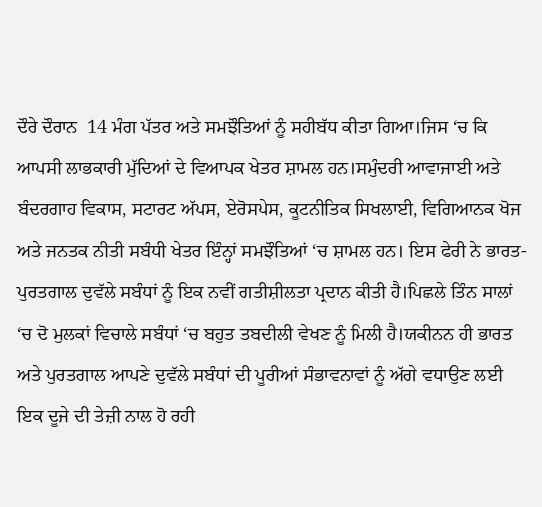ਦੌਰੇ ਦੌਰਾਨ  14 ਮੰਗ ਪੱਤਰ ਅਤੇ ਸਮਝੌਤਿਆਂ ਨੂੰ ਸਹੀਬੱਧ ਕੀਤਾ ਗਿਆ।ਜਿਸ ‘ਚ ਕਿ ਆਪਸੀ ਲਾਭਕਾਰੀ ਮੁੱਦਿਆਂ ਦੇ ਵਿਆਪਕ ਖੇਤਰ ਸ਼ਾਮਲ ਹਨ।ਸਮੁੰਦਰੀ ਆਵਾਜਾਈ ਅਤੇ ਬੰਦਰਗਾਹ ਵਿਕਾਸ, ਸਟਾਰਟ ਅੱਪਸ, ਏਰੋਸਪੇਸ, ਕੂਟਨੀਤਿਕ ਸਿਖਲਾਈ, ਵਿਗਿਆਨਕ ਖੋਜ ਅਤੇ ਜਨਤਕ ਨੀਤੀ ਸਬੰਧੀ ਖੇਤਰ ਇੰਨ੍ਹਾਂ ਸਮਝੌਤਿਆਂ ‘ਚ ਸ਼ਾਮਲ ਹਨ। ਇਸ ਫੇਰੀ ਨੇ ਭਾਰਤ-ਪੁਰਤਗਾਲ ਦੁਵੱਲੇ ਸਬੰਧਾਂ ਨੂੰ ਇਕ ਨਵੀਂ ਗਤੀਸ਼ੀਲਤਾ ਪ੍ਰਦਾਨ ਕੀਤੀ ਹੈ।ਪਿਛਲੇ ਤਿੰਨ ਸਾਲਾਂ ‘ਚ ਦੋ ਮੁਲਕਾਂ ਵਿਚਾਲੇ ਸਬੰਧਾਂ ‘ਚ ਬਹੁਤ ਤਬਦੀਲੀ ਵੇਖਣ ਨੂੰ ਮਿਲੀ ਹੈ।ਯਕੀਨਨ ਹੀ ਭਾਰਤ ਅਤੇ ਪੁਰਤਗਾਲ ਆਪਣੇ ਦੁਵੱਲੇ ਸਬੰਧਾਂ ਦੀ ਪੂਰੀਆਂ ਸੰਭਾਵਨਾਵਾਂ ਨੂੰ ਅੱਗੇ ਵਧਾਉਣ ਲਈ ਇਕ ਦੂਜੇ ਦੀ ਤੇਜ਼ੀ ਨਾਲ ਹੋ ਰਹੀ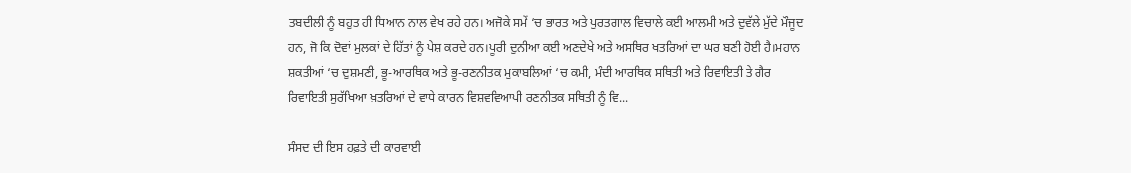ਤਬਦੀਲੀ ਨੂੰ ਬਹੁਤ ਹੀ ਧਿਆਨ ਨਾਲ ਵੇਖ ਰਹੇ ਹਨ। ਅਜੋਕੇ ਸਮੇਂ ‘ਚ ਭਾਰਤ ਅਤੇ ਪੁਰਤਗਾਲ ਵਿਚਾਲੇ ਕਈ ਆਲਮੀ ਅਤੇ ਦੁਵੱਲੇ ਮੁੱਦੇ ਮੌਜੂਦ ਹਨ, ਜੋ ਕਿ ਦੋਵਾਂ ਮੁਲਕਾਂ ਦੇ ਹਿੱਤਾਂ ਨੂੰ ਪੇਸ਼ ਕਰਦੇ ਹਨ।ਪੂਰੀ ਦੁਨੀਆ ਕਈ ਅਣਦੇਖੇ ਅਤੇ ਅਸਥਿਰ ਖਤਰਿਆਂ ਦਾ ਘਰ ਬਣੀ ਹੋਈ ਹੈ।ਮਹਾਨ ਸ਼ਕਤੀਆਂ ‘ਚ ਦੁਸ਼ਮਣੀ, ਭੂ-ਆਰਥਿਕ ਅਤੇ ਭੂ-ਰਣਨੀਤਕ ਮੁਕਾਬਲਿਆਂ ‘ਚ ਕਮੀ, ਮੰਦੀ ਆਰਥਿਕ ਸਥਿਤੀ ਅਤੇ ਰਿਵਾਇਤੀ ਤੇ ਗੈਰ ਰਿਵਾਇਤੀ ਸੁਰੱਖਿਆ ਖ਼ਤਰਿਆਂ ਦੇ ਵਾਧੇ ਕਾਰਨ ਵਿਸ਼ਵਵਿਆਪੀ ਰਣਨੀਤਕ ਸਥਿਤੀ ਨੂੰ ਵਿ...

ਸੰਸਦ ਦੀ ਇਸ ਹਫ਼ਤੇ ਦੀ ਕਾਰਵਾਈ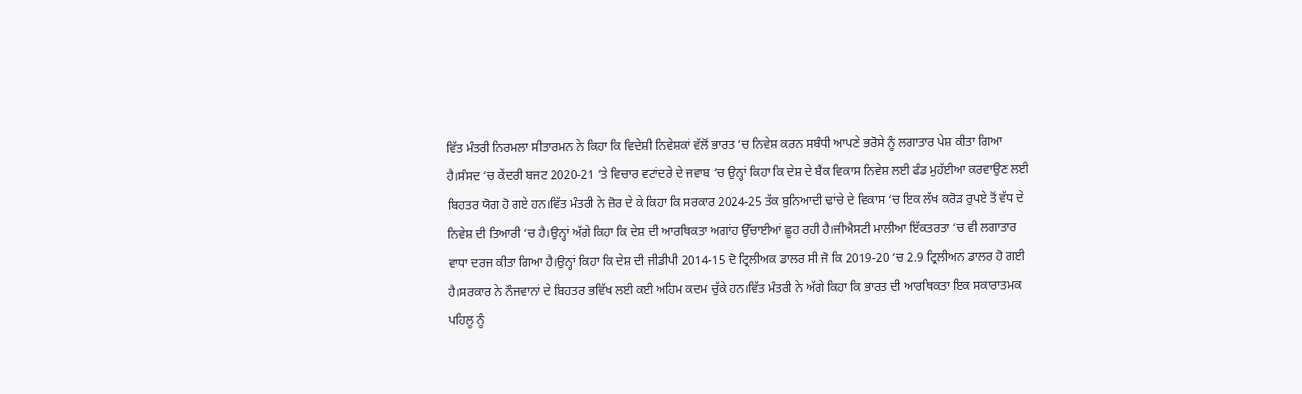ਵਿੱਤ ਮੰਤਰੀ ਨਿਰਮਲਾ ਸੀਤਾਰਮਨ ਨੇ ਕਿਹਾ ਕਿ ਵਿਦੇਸ਼ੀ ਨਿਵੇਸ਼ਕਾਂ ਵੱਲੋਂ ਭਾਰਤ ‘ਚ ਨਿਵੇਸ਼ ਕਰਨ ਸਬੰਧੀ ਆਪਣੇ ਭਰੋਸੇ ਨੂੰ ਲਗਾਤਾਰ ਪੇਸ਼ ਕੀਤਾ ਗਿਆ ਹੈ।ਸੰਸਦ ‘ਚ ਕੇਂਦਰੀ ਬਜਟ 2020-21 ‘ਤੇ ਵਿਚਾਰ ਵਟਾਂਦਰੇ ਦੇ ਜਵਾਬ ‘ਚ ਉਨ੍ਹਾਂ ਕਿਹਾ ਕਿ ਦੇਸ਼ ਦੇ ਬੈਂਕ ਵਿਕਾਸ ਨਿਵੇਸ਼ ਲਈ ਫੰਡ ਮੁਹੱਈਆ ਕਰਵਾਉਣ ਲਈ ਬਿਹਤਰ ਯੋਗ ਹੋ ਗਏ ਹਨ।ਵਿੱਤ ਮੰਤਰੀ ਨੇ ਜ਼ੋਰ ਦੇ ਕੇ ਕਿਹਾ ਕਿ ਸਰਕਾਰ 2024-25 ਤੱਕ ਬੁਨਿਆਦੀ ਢਾਂਚੇ ਦੇ ਵਿਕਾਸ ‘ਚ ਇਕ ਲੱਖ ਕਰੋੜ ਰੁਪਏ ਤੋਂ ਵੱਧ ਦੇ ਨਿਵੇਸ਼ ਦੀ ਤਿਆਰੀ ‘ਚ ਹੈ।ਉਨ੍ਹਾਂ ਅੱਗੇ ਕਿਹਾ ਕਿ ਦੇਸ਼ ਦੀ ਆਰਥਿਕਤਾ ਅਗਾਂਹ ਉੱਚਾਈਆਂ ਛੂਹ ਰਹੀ ਹੈ।ਜੀਐਸਟੀ ਮਾਲੀਆ ਇੱਕਤਰਤਾ ‘ਚ ਵੀ ਲਗਾਤਾਰ ਵਾਧਾ ਦਰਜ ਕੀਤਾ ਗਿਆ ਹੈ।ਉਨ੍ਹਾਂ ਕਿਹਾ ਕਿ ਦੇਸ਼ ਦੀ ਜੀਡੀਪੀ 2014-15 ਦੋ ਟ੍ਰਿਲੀਅਕ ਡਾਲਰ ਸੀ ਜੋ ਕਿ 2019-20 ‘ਚ 2.9 ਟ੍ਰਿਲੀਅਨ ਡਾਲਰ ਹੋ ਗਈ ਹੈ।ਸਰਕਾਰ ਨੇ ਨੌਜਵਾਨਾਂ ਦੇ ਬਿਹਤਰ ਭਵਿੱਖ ਲਈ ਕਈ ਅਹਿਮ ਕਦਮ ਚੁੱਕੇ ਹਨ।ਵਿੱਤ ਮੰਤਰੀ ਨੇ ਅੱਗੇ ਕਿਹਾ ਕਿ ਭਾਰਤ ਦੀ ਆਰਥਿਕਤਾ ਇਕ ਸਕਾਰਾਤਮਕ ਪਹਿਲੂ ਨੂੰ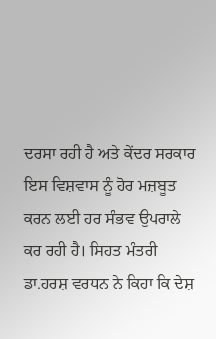ਦਰਸਾ ਰਹੀ ਹੈ ਅਤੇ ਕੇਂਦਰ ਸਰਕਾਰ ਇਸ ਵਿਸ਼ਵਾਸ ਨੂੰ ਹੋਰ ਮਜ਼ਬੂਤ ਕਰਨ ਲਈ ਹਰ ਸੰਭਵ ਉਪਰਾਲੇ ਕਰ ਰਹੀ ਹੈ। ਸਿਹਤ ਮੰਤਰੀ ਡਾ.ਹਰਸ਼ ਵਰਧਨ ਨੇ ਕਿਹਾ ਕਿ ਦੇਸ਼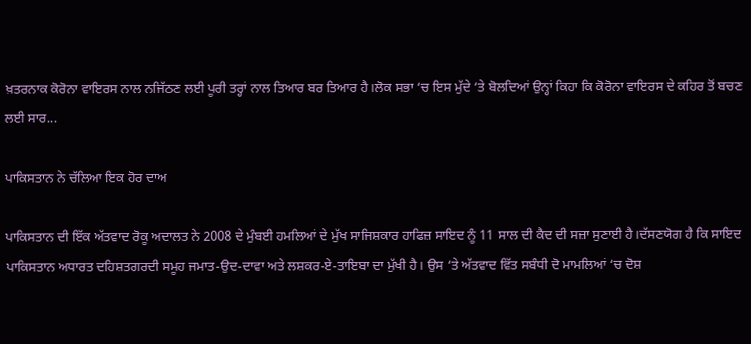ਖ਼ਤਰਨਾਕ ਕੋਰੋਨਾ ਵਾਇਰਸ ਨਾਲ ਨਜਿੱਠਣ ਲਈ ਪੂਰੀ ਤਰ੍ਹਾਂ ਨਾਲ ਤਿਆਰ ਬਰ ਤਿਆਰ ਹੈ।ਲੋਕ ਸਭਾ ‘ਚ ਇਸ ਮੁੱਦੇ ‘ਤੇ ਬੋਲਦਿਆਂ ਉਨ੍ਹਾਂ ਕਿਹਾ ਕਿ ਕੋਰੋਨਾ ਵਾਇਰਸ ਦੇ ਕਹਿਰ ਤੋਂ ਬਚਣ ਲਈ ਸਾਰ...

ਪਾਕਿਸਤਾਨ ਨੇ ਚੱਲਿਆ ਇਕ ਹੋਰ ਦਾਅ

ਪਾਕਿਸਤਾਨ ਦੀ ਇੱਕ ਅੱਤਵਾਦ ਰੋਕੂ ਅਦਾਲਤ ਨੇ 2008 ਦੇ ਮੁੰਬਈ ਹਮਲਿਆਂ ਦੇ ਮੁੱਖ ਸਾਜਿਸ਼ਕਾਰ ਹਾਫਿਜ਼ ਸਾਇਦ ਨੂੰ 11 ਸਾਲ ਦੀ ਕੈਦ ਦੀ ਸਜ਼ਾ ਸੁਣਾਈ ਹੈ।ਦੱਸਣਯੋਗ ਹੈ ਕਿ ਸਾਇਦ ਪਾਕਿਸਤਾਨ ਅਧਾਰਤ ਦਹਿਸ਼ਤਗਰਦੀ ਸਮੂਹ ਜਮਾਤ-ਉਦ-ਦਾਵਾ ਅਤੇ ਲਸ਼ਕਰ-ਏ-ਤਾਇਬਾ ਦਾ ਮੁੱਖੀ ਹੈ। ਉਸ ‘ਤੇ ਅੱਤਵਾਦ ਵਿੱਤ ਸਬੰਧੀ ਦੋ ਮਾਮਲਿਆਂ ‘ਚ ਦੋਸ਼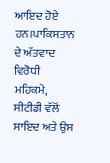ਆਇਦ ਹੋਏ ਹਨ।ਪਾਕਿਸਤਾਨ ਦੇ ਅੱਤਵਾਦ ਵਿਰੋਧੀ ਮਹਿਕਮੇ, ਸੀਟੀਡੀ ਵੱਲੋਂ ਸਾਇਦ ਅਤੇ ਉਸ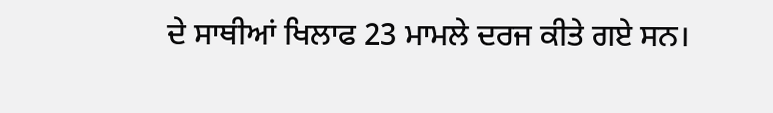ਦੇ ਸਾਥੀਆਂ ਖਿਲਾਫ 23 ਮਾਮਲੇ ਦਰਜ ਕੀਤੇ ਗਏ ਸਨ।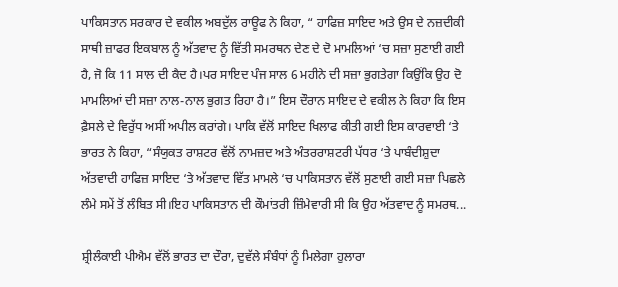ਪਾਕਿਸਤਾਨ ਸਰਕਾਰ ਦੇ ਵਕੀਲ ਅਬਦੁੱਲ ਰਾਊਫ ਨੇ ਕਿਹਾ, “ ਹਾਫਿਜ਼ ਸਾਇਦ ਅਤੇ ਉਸ ਦੇ ਨਜ਼ਦੀਕੀ ਸਾਥੀ ਜ਼ਾਫਰ ਇਕਬਾਲ ਨੂੰ ਅੱਤਵਾਦ ਨੂੰ ਵਿੱਤੀ ਸਮਰਥਨ ਦੇਣ ਦੇ ਦੋ ਮਾਮਲਿਆਂ ‘ਚ ਸਜ਼ਾ ਸੁਣਾਈ ਗਈ ਹੈ, ਜੋ ਕਿ 11 ਸਾਲ ਦੀ ਕੈਦ ਹੈ।ਪਰ ਸਾਇਦ ਪੰਜ ਸਾਲ 6 ਮਹੀਨੇ ਦੀ ਸਜ਼ਾ ਭੁਗਤੇਗਾ ਕਿਉਂਕਿ ਉਹ ਦੋ ਮਾਮਲਿਆਂ ਦੀ ਸਜ਼ਾ ਨਾਲ-ਨਾਲ ਭੁਗਤ ਰਿਹਾ ਹੈ।” ਇਸ ਦੌਰਾਨ ਸਾਇਦ ਦੇ ਵਕੀਲ ਨੇ ਕਿਹਾ ਕਿ ਇਸ ਫ਼ੈਸਲੇ ਦੇ ਵਿਰੁੱਧ ਅਸੀਂ ਅਪੀਲ ਕਰਾਂਗੇ। ਪਾਕਿ ਵੱਲੋਂ ਸਾਇਦ ਖਿਲਾਫ ਕੀਤੀ ਗਈ ਇਸ ਕਾਰਵਾਈ ‘ਤੇ ਭਾਰਤ ਨੇ ਕਿਹਾ, “ਸੰਯੁਕਤ ਰਾਸ਼ਟਰ ਵੱਲੋਂ ਨਾਮਜ਼ਦ ਅਤੇ ਅੰਤਰਰਾਸ਼ਟਰੀ ਪੱਧਰ ‘ਤੇ ਪਾਬੰਦੀਸ਼ੁਦਾ ਅੱਤਵਾਦੀ ਹਾਫਿਜ਼ ਸਾਇਦ ‘ਤੇ ਅੱਤਵਾਦ ਵਿੱਤ ਮਾਮਲੇ ‘ਚ ਪਾਕਿਸਤਾਨ ਵੱਲੋਂ ਸੁਣਾਈ ਗਈ ਸਜ਼ਾ ਪਿਛਲੇ ਲੰਮੇ ਸਮੇਂ ਤੋਂ ਲੰਬਿਤ ਸੀ।ਇਹ ਪਾਕਿਸਤਾਨ ਦੀ ਕੌਮਾਂਤਰੀ ਜ਼ਿੰਮੇਵਾਰੀ ਸੀ ਕਿ ਉਹ ਅੱਤਵਾਦ ਨੂੰ ਸਮਰਥ...

ਸ਼੍ਰੀਲੰਕਾਈ ਪੀਐਮ ਵੱਲੋਂ ਭਾਰਤ ਦਾ ਦੌਰਾ, ਦੁਵੱਲੇ ਸੰਬੰਧਾਂ ਨੂੰ ਮਿਲੇਗਾ ਹੁਲਾਰਾ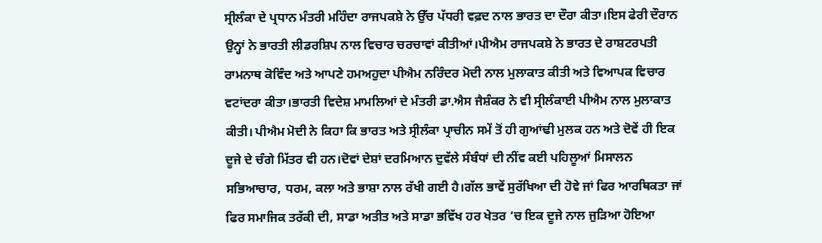ਸ੍ਰੀਲੰਕਾ ਦੇ ਪ੍ਰਧਾਨ ਮੰਤਰੀ ਮਹਿੰਦਾ ਰਾਜਪਕਸ਼ੇ ਨੇ ਉੱਚ ਪੱਧਰੀ ਵਫ਼ਦ ਨਾਲ ਭਾਰਤ ਦਾ ਦੌਰਾ ਕੀਤਾ।ਇਸ ਫੇਰੀ ਦੌਰਾਨ ਉਨ੍ਹਾਂ ਨੇ ਭਾਰਤੀ ਲੀਡਰਸ਼ਿਪ ਨਾਲ ਵਿਚਾਰ ਚਰਚਾਵਾਂ ਕੀਤੀਆਂ।ਪੀਐਮ ਰਾਜਪਕਸ਼ੇ ਨੇ ਭਾਰਤ ਦੇ ਰਾਸ਼ਟਰਪਤੀ ਰਾਮਨਾਥ ਕੋਵਿੰਦ ਅਤੇ ਆਪਣੇ ਹਮਅਹੁਦਾ ਪੀਐਮ ਨਰਿੰਦਰ ਮੋਦੀ ਨਾਲ ਮੁਲਾਕਾਤ ਕੀਤੀ ਅਤੇ ਵਿਆਪਕ ਵਿਚਾਰ ਵਟਾਂਦਰਾ ਕੀਤਾ।ਭਾਰਤੀ ਵਿਦੇਸ਼ ਮਾਮਲਿਆਂ ਦੇ ਮੰਤਰੀ ਡਾ.ਐਸ ਜੈਸ਼ੰਕਰ ਨੇ ਵੀ ਸ੍ਰੀਲੰਕਾਈ ਪੀਐਮ ਨਾਲ ਮੁਲਾਕਾਤ ਕੀਤੀ। ਪੀਐਮ ਮੋਦੀ ਨੇ ਕਿਹਾ ਕਿ ਭਾਰਤ ਅਤੇ ਸ੍ਰੀਲੰਕਾ ਪ੍ਰਾਚੀਨ ਸਮੇਂ ਤੋਂ ਹੀ ਗੁਆਂਢੀ ਮੁਲਕ ਹਨ ਅਤੇ ਦੋਵੇਂ ਹੀ ਇਕ ਦੂਜੇ ਦੇ ਚੰਗੇ ਮਿੱਤਰ ਵੀ ਹਨ।ਦੋਵਾਂ ਦੇਸ਼ਾਂ ਦਰਮਿਆਨ ਦੁਵੱਲੇ ਸੰਬੰਧਾਂ ਦੀ ਨੀਂਵ ਕਈ ਪਹਿਲੂਆਂ ਮਿਸਾਲਨ ਸਭਿਆਚਾਰ, ਧਰਮ, ਕਲਾ ਅਤੇ ਭਾਸ਼ਾ ਨਾਲ ਰੱਖੀ ਗਈ ਹੈ।ਗੱਲ ਭਾਵੇਂ ਸੁਰੱਖਿਆ ਦੀ ਹੋਵੇ ਜਾਂ ਫਿਰ ਆਰਥਿਕਤਾ ਜਾਂ ਫਿਰ ਸਮਾਜਿਕ ਤਰੱਕੀ ਦੀ, ਸਾਡਾ ਅਤੀਤ ਅਤੇ ਸਾਡਾ ਭਵਿੱਖ ਹਰ ਖੇਤਰ ‘ਚ ਇਕ ਦੂਜੇ ਨਾਲ ਜੁੜਿਆ ਹੋਇਆ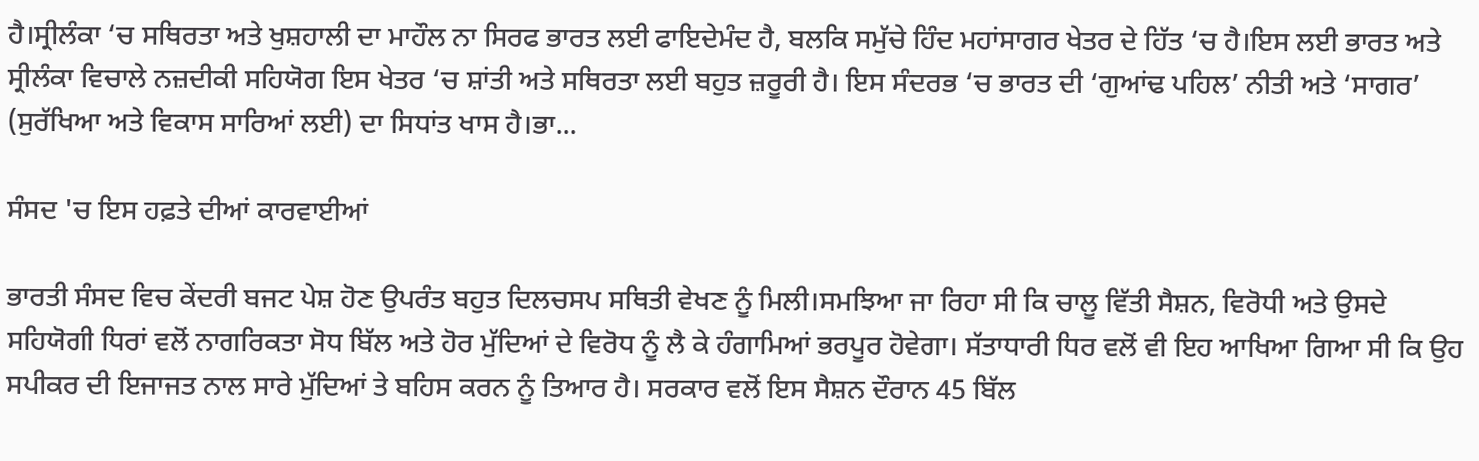ਹੈ।ਸ੍ਰੀਲੰਕਾ ‘ਚ ਸਥਿਰਤਾ ਅਤੇ ਖੁਸ਼ਹਾਲੀ ਦਾ ਮਾਹੌਲ ਨਾ ਸਿਰਫ ਭਾਰਤ ਲਈ ਫਾਇਦੇਮੰਦ ਹੈ, ਬਲਕਿ ਸਮੁੱਚੇ ਹਿੰਦ ਮਹਾਂਸਾਗਰ ਖੇਤਰ ਦੇ ਹਿੱਤ ‘ਚ ਹੈ।ਇਸ ਲਈ ਭਾਰਤ ਅਤੇ ਸ੍ਰੀਲੰਕਾ ਵਿਚਾਲੇ ਨਜ਼ਦੀਕੀ ਸਹਿਯੋਗ ਇਸ ਖੇਤਰ ‘ਚ ਸ਼ਾਂਤੀ ਅਤੇ ਸਥਿਰਤਾ ਲਈ ਬਹੁਤ ਜ਼ਰੂਰੀ ਹੈ। ਇਸ ਸੰਦਰਭ ‘ਚ ਭਾਰਤ ਦੀ ‘ਗੁਆਂਢ ਪਹਿਲ’ ਨੀਤੀ ਅਤੇ ‘ਸਾਗਰ’ (ਸੁਰੱਖਿਆ ਅਤੇ ਵਿਕਾਸ ਸਾਰਿਆਂ ਲਈ) ਦਾ ਸਿਧਾਂਤ ਖਾਸ ਹੈ।ਭਾ...

ਸੰਸਦ 'ਚ ਇਸ ਹਫ਼ਤੇ ਦੀਆਂ ਕਾਰਵਾਈਆਂ

ਭਾਰਤੀ ਸੰਸਦ ਵਿਚ ਕੇਂਦਰੀ ਬਜਟ ਪੇਸ਼ ਹੋਣ ਉਪਰੰਤ ਬਹੁਤ ਦਿਲਚਸਪ ਸਥਿਤੀ ਵੇਖਣ ਨੂੰ ਮਿਲੀ।ਸਮਝਿਆ ਜਾ ਰਿਹਾ ਸੀ ਕਿ ਚਾਲੂ ਵਿੱਤੀ ਸੈਸ਼ਨ, ਵਿਰੋਧੀ ਅਤੇ ਉਸਦੇ ਸਹਿਯੋਗੀ ਧਿਰਾਂ ਵਲੋਂ ਨਾਗਰਿਕਤਾ ਸੋਧ ਬਿੱਲ ਅਤੇ ਹੋਰ ਮੁੱਦਿਆਂ ਦੇ ਵਿਰੋਧ ਨੂੰ ਲੈ ਕੇ ਹੰਗਾਮਿਆਂ ਭਰਪੂਰ ਹੋਵੇਗਾ। ਸੱਤਾਧਾਰੀ ਧਿਰ ਵਲੋਂ ਵੀ ਇਹ ਆਖਿਆ ਗਿਆ ਸੀ ਕਿ ਉਹ ਸਪੀਕਰ ਦੀ ਇਜਾਜਤ ਨਾਲ ਸਾਰੇ ਮੁੱਦਿਆਂ ਤੇ ਬਹਿਸ ਕਰਨ ਨੂੰ ਤਿਆਰ ਹੈ। ਸਰਕਾਰ ਵਲੋਂ ਇਸ ਸੈਸ਼ਨ ਦੌਰਾਨ 45 ਬਿੱਲ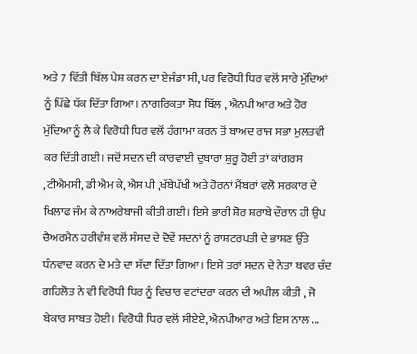ਅਤੇ 7 ਵਿੱਤੀ ਬਿੱਲ ਪੇਸ਼ ਕਰਨ ਦਾ ਏਜੰਡਾ ਸੀ, ਪਰ ਵਿਰੋਧੀ ਧਿਰ ਵਲੋਂ ਸਾਰੇ ਮੁੱਦਿਆਂ ਨੂੰ ਪਿੱਛੇ ਧੱਕ ਦਿੱਤਾ ਗਿਆ। ਨਾਗਰਿਕਤਾ ਸੋਧ ਬਿੱਲ , ਐਨਪੀ ਆਰ ਅਤੇ ਹੋਰ ਮੁੱਦਿਆ ਨੂੰ ਲੈ ਕੇ ਵਿਰੋਧੀ ਧਿਰ ਵਲੋਂ ਹੰਗਾਮਾ ਕਰਨ ਤੋਂ ਬਾਅਦ ਰਾਜ ਸਭਾ ਮੁਲਤਵੀ ਕਰ ਦਿੱਤੀ ਗਈ। ਜਦੋਂ ਸਦਨ ਦੀ ਕਾਰਵਾਈ ਦੁਬਾਰਾ ਸ਼ੁਰੂ ਹੋਈ ਤਾਂ ਕਾਂਗਰਸ ,ਟੀਐਮਸੀ, ਡੀ ਐਮ ਕੇ, ਐਸ ਪੀ ,ਖੱਬੇਪੱਖੀ ਅਤੇ ਹੋਰਨਾਂ ਮੈਂਬਰਾਂ ਵਲੋ ਸਰਕਾਰ ਦੇ ਖਿਲਾਫ ਜੰਮ ਕੇ ਨਾਅਰੇਬਾਜੀ ਕੀਤੀ ਗਈ। ਇਸੇ ਭਾਰੀ ਸ਼ੋਰ ਸ਼ਰਾਬੇ ਦੌਰਾਨ ਹੀ ਉਪ ਚੈਅਰਮੈਨ ਹਰੀਵੰਸ਼ ਵਲੋਂ ਸੰਸਦ ਦੇ ਦੋਵੇਂ ਸਦਨਾਂ ਨੂੰ ਰਾਸ਼ਟਰਪਤੀ ਦੇ ਭਾਸ਼ਣ ਉੱਤੇ ਧੰਨਵਾਦ ਕਰਨ ਦੇ ਮਤੇ ਦਾ ਸੱਦਾ ਦਿੱਤਾ ਗਿਆ। ਇਸੇ ਤਰਾਂ ਸਦਨ ਦੇ ਨੇਤਾ ਥਵਰ ਚੰਦ ਗਹਿਲੋਤ ਨੇ ਵੀ ਵਿਰੋਧੀ ਧਿਰ ਨੂੰ ਵਿਚਾਰ ਵਟਾਂਦਰਾ ਕਰਨ ਦੀ ਅਪੀਲ ਕੀਤੀ , ਜੋ ਬੇਕਾਰ ਸਾਬਤ ਹੋਈ। ਵਿਰੋਧੀ ਧਿਰ ਵਲੋਂ ਸੀਏਏ, ਐਨਪੀਆਰ ਅਤੇ ਇਸ ਨਾਲ ...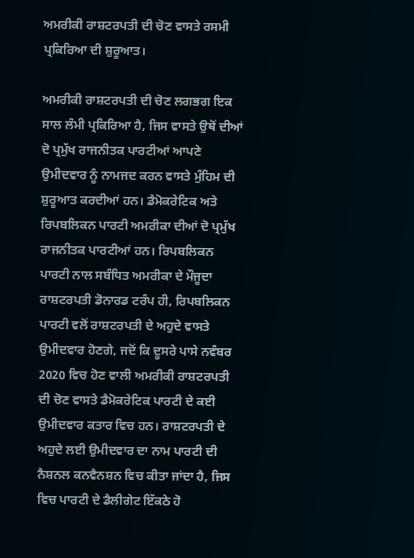ਅਮਰੀਕੀ ਰਾਸ਼ਟਰਪਤੀ ਦੀ ਚੋਣ ਵਾਸਤੇ ਰਸਮੀ ਪ੍ਰਕਿਰਿਆ ਦੀ ਸ਼ੁਰੂਆਤ।

ਅਮਰੀਕੀ ਰਾਸ਼ਟਰਪਤੀ ਦੀ ਚੋਣ ਲਗਭਗ ਇਕ ਸਾਲ ਲੰਮੀ ਪ੍ਰਕਿਰਿਆ ਹੈ, ਜਿਸ ਵਾਸਤੇ ਉਥੋਂ ਦੀਆਂ ਦੋ ਪ੍ਰਮੁੱਖ ਰਾਜਨੀਤਕ ਪਾਰਟੀਆਂ ਆਪਣੇ ਉਮੀਦਵਾਰ ਨੂੰ ਨਾਮਜਦ ਕਰਨ ਵਾਸਤੇ ਮੁੰਹਿਮ ਦੀ ਸ਼ੁਰੂਆਤ ਕਰਦੀਆਂ ਹਨ। ਡੈਮੋਕਰੇਟਿਕ ਅਤੇ ਰਿਪਬਲਿਕਨ ਪਾਰਟੀ ਅਮਰੀਕਾ ਦੀਆਂ ਦੋ ਪ੍ਰਮੁੱਖ ਰਾਜਨੀਤਕ ਪਾਰਟੀਆਂ ਹਨ। ਰਿਪਬਲਿਕਨ ਪਾਰਟੀ ਨਾਲ ਸਬੰਧਿਤ ਅਮਰੀਕਾ ਦੇ ਮੌਜੂਦਾ ਰਾਸ਼ਟਰਪਤੀ ਡੋਨਾਰਡ ਟਰੰਪ ਹੀ, ਰਿਪਬਲਿਕਨ ਪਾਰਟੀ ਵਲੋਂ ਰਾਸ਼ਟਰਪਤੀ ਦੇ ਅਹੁਦੇ ਵਾਸਤੇ ਉਮੀਦਵਾਰ ਹੋਣਗੇ, ਜਦੋਂ ਕਿ ਦੂਸਰੇ ਪਾਸੇ ਨਵੰਬਰ 2020 ਵਿਚ ਹੋਣ ਵਾਲੀ ਅਮਰੀਕੀ ਰਾਸ਼ਟਰਪਤੀ ਦੀ ਚੋਣ ਵਾਸਤੇ ਡੈਮੋਕਰੇਟਿਕ ਪਾਰਟੀ ਦੇ ਕਈ ਉਮੀਦਵਾਰ ਕਤਾਰ ਵਿਚ ਹਨ। ਰਾਸ਼ਟਰਪਤੀ ਦੇ ਅਹੁਦੇ ਲਈ ਉਮੀਦਵਾਰ ਦਾ ਨਾਮ ਪਾਰਟੀ ਦੀ ਨੈਸ਼ਨਲ ਕਨਵੈਨਸ਼ਨ ਵਿਚ ਕੀਤਾ ਜਾਂਦਾ ਹੈ, ਜਿਸ ਵਿਚ ਪਾਰਟੀ ਦੇ ਡੈਲੀਗੇਟ ਇੱਕਠੇ ਹੋ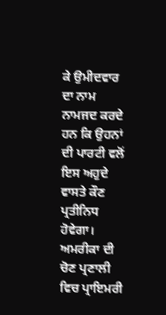ਕੇ ਉਮੀਦਵਾਰ ਦਾ ਨਾਮ ਨਾਮਜਦ ਕਰਦੇ ਹਨ ਕਿ ਉਹਨਾਂ ਦੀ ਪਾਰਟੀ ਵਲੋਂ ਇਸ ਅਹੁਦੇ ਵਾਸਤੇ ਕੌਣ ਪ੍ਰਤੀਨਿਧ ਹੋਵੇਗਾ। ਅਮਰੀਕਾ ਦੀ ਚੋਣ ਪ੍ਰਣਾਲੀ ਵਿਚ ਪ੍ਰਾਇਮਰੀ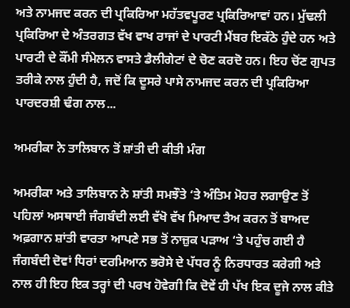ਅਤੇ ਨਾਮਜਦ ਕਰਨ ਦੀ ਪ੍ਰਕਿਰਿਆ ਮਹੱਤਵਪੂਰਣ ਪ੍ਰਕਿਰਿਆਵਾਂ ਹਨ। ਮੁੱਢਲੀ ਪ੍ਰਕਿਰਿਆ ਦੇ ਅੰਤਰਗਤ ਵੱਖ ਵਾਖ ਰਾਜਾਂ ਦੇ ਪਾਰਟੀ ਮੈਂਬਰ ਇਕੱਠੇ ਹੁੰਦੇ ਹਨ ਅਤੇ ਪਾਰਟੀ ਦੇ ਕੌਂਮੀ ਸੰਮੇਲਨ ਵਾਸਤੇ ਡੈਲੀਗੇਟਾਂ ਦੇ ਚੋਣ ਕਰਦੋ ਹਨ। ਇਹ ਚੋਂਣ ਗੁਪਤ ਤਰੀਕੇ ਨਾਲ ਹੁੰਦੀ ਹੈ, ਜਦੋਂ ਕਿ ਦੂਸਰੇ ਪਾਸੇ ਨਾਮਜਦ ਕਰਨ ਦੀ ਪ੍ਰਕਿਰਿਆ ਪਾਰਦਰਸ਼ੀ ਢੰਗ ਨਾਲ...

ਅਮਰੀਕਾ ਨੇ ਤਾਲਿਬਾਨ ਤੋਂ ਸ਼ਾਂਤੀ ਦੀ ਕੀਤੀ ਮੰਗ

ਅਮਰੀਕਾ ਅਤੇ ਤਾਲਿਬਾਨ ਨੇ ਸ਼ਾਂਤੀ ਸਮਝੌਤੇ ‘ਤੇ ਅੰਤਿਮ ਮੋਹਰ ਲਗਾਉਣ ਤੋਂ ਪਹਿਲਾਂ ਅਸਥਾਈ ਜੰਗਬੰਦੀ ਲਈ ਵੱਖੋ ਵੱਖ ਮਿਆਦ ਤੈਅ ਕਰਨ ਤੋਂ ਬਾਅਦ ਅਫ਼ਗਾਨ ਸ਼ਾਂਤੀ ਵਾਰਤਾ ਆਪਣੇ ਸਭ ਤੋਂ ਨਾਜ਼ੁਕ ਪੜਾਅ ‘ਤੇ ਪਹੁੰਚ ਗਈ ਹੈ ਜੰਗਬੰਦੀ ਦੋਵਾਂ ਧਿਰਾਂ ਦਰਮਿਆਨ ਭਰੋਸੇ ਦੇ ਪੱਧਰ ਨੂੰ ਨਿਰਧਾਰਤ ਕਰੇਗੀ ਅਤੇ ਨਾਲ ਹੀ ਇਹ ਇਕ ਤਰ੍ਹਾਂ ਦੀ ਪਰਖ ਹੋਵੇਗੀ ਕਿ ਦੋਵੇਂ ਹੀ ਪੱਖ ਇਕ ਦੂਜੇ ਨਾਲ ਕੀਤੇ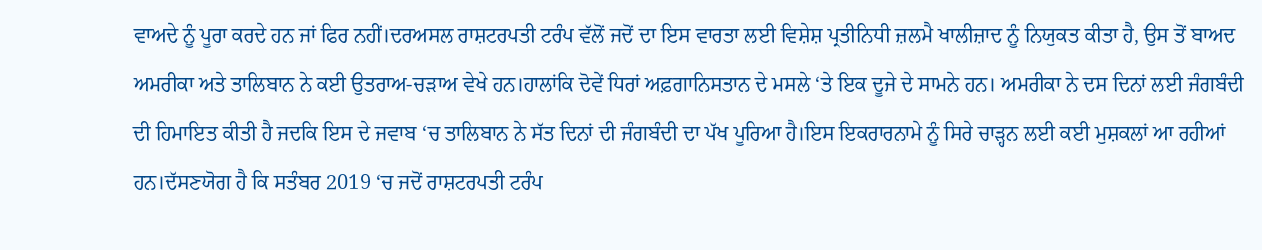ਵਾਅਦੇ ਨੂੰ ਪੂਰਾ ਕਰਦੇ ਹਨ ਜਾਂ ਫਿਰ ਨਹੀਂ।ਦਰਅਸਲ ਰਾਸ਼ਟਰਪਤੀ ਟਰੰਪ ਵੱਲੋਂ ਜਦੋਂ ਦਾ ਇਸ ਵਾਰਤਾ ਲਈ ਵਿਸ਼ੇਸ਼ ਪ੍ਰਤੀਨਿਧੀ ਜ਼ਲਮੈ ਖਾਲੀਜ਼ਾਦ ਨੂੰ ਨਿਯੁਕਤ ਕੀਤਾ ਹੈ, ਉਸ ਤੋਂ ਬਾਅਦ ਅਮਰੀਕਾ ਅਤੇ ਤਾਲਿਬਾਨ ਨੇ ਕਈ ਉਤਰਾਅ-ਚੜਾਅ ਵੇਖੇ ਹਨ।ਹਾਲਾਂਕਿ ਦੋਵੇਂ ਧਿਰਾਂ ਅਫ਼ਗਾਨਿਸਤਾਨ ਦੇ ਮਸਲੇ ‘ਤੇ ਇਕ ਦੂਜੇ ਦੇ ਸਾਮਨੇ ਹਨ। ਅਮਰੀਕਾ ਨੇ ਦਸ ਦਿਨਾਂ ਲਈ ਜੰਗਬੰਦੀ ਦੀ ਹਿਮਾਇਤ ਕੀਤੀ ਹੈ ਜਦਕਿ ਇਸ ਦੇ ਜਵਾਬ ‘ਚ ਤਾਲਿਬਾਨ ਨੇ ਸੱਤ ਦਿਨਾਂ ਦੀ ਜੰਗਬੰਦੀ ਦਾ ਪੱਖ ਪੂਰਿਆ ਹੈ।ਇਸ ਇਕਰਾਰਨਾਮੇ ਨੂੰ ਸਿਰੇ ਚਾੜ੍ਹਨ ਲਈ ਕਈ ਮੁਸ਼ਕਲਾਂ ਆ ਰਹੀਆਂ ਹਨ।ਦੱਸਣਯੋਗ ਹੈ ਕਿ ਸਤੰਬਰ 2019 ‘ਚ ਜਦੋਂ ਰਾਸ਼ਟਰਪਤੀ ਟਰੰਪ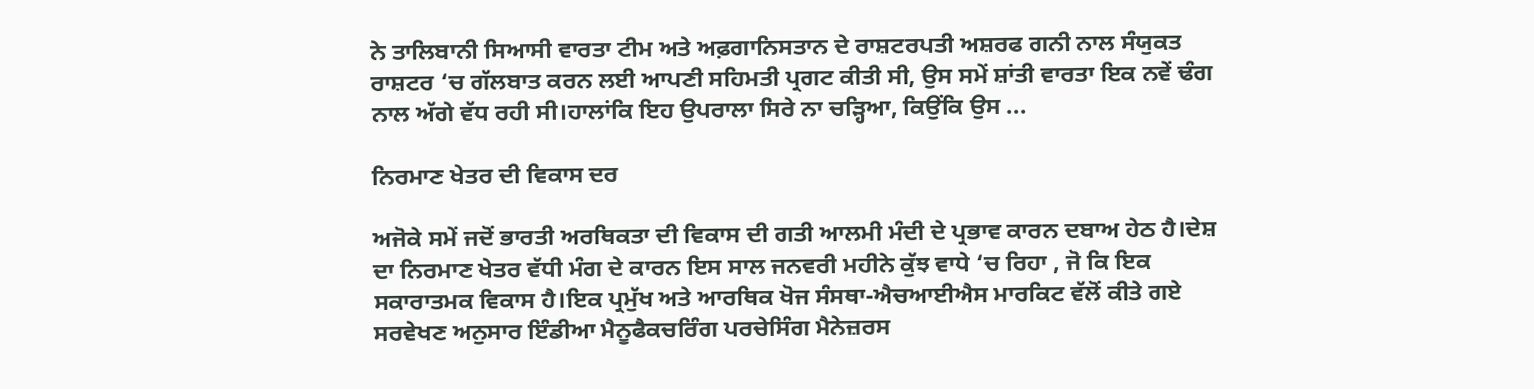ਨੇ ਤਾਲਿਬਾਨੀ ਸਿਆਸੀ ਵਾਰਤਾ ਟੀਮ ਅਤੇ ਅਫ਼ਗਾਨਿਸਤਾਨ ਦੇ ਰਾਸ਼ਟਰਪਤੀ ਅਸ਼ਰਫ ਗਨੀ ਨਾਲ ਸੰਯੁਕਤ ਰਾਸ਼ਟਰ ‘ਚ ਗੱਲਬਾਤ ਕਰਨ ਲਈ ਆਪਣੀ ਸਹਿਮਤੀ ਪ੍ਰਗਟ ਕੀਤੀ ਸੀ, ਉਸ ਸਮੇਂ ਸ਼ਾਂਤੀ ਵਾਰਤਾ ਇਕ ਨਵੇਂ ਢੰਗ ਨਾਲ ਅੱਗੇ ਵੱਧ ਰਹੀ ਸੀ।ਹਾਲਾਂਕਿ ਇਹ ਉਪਰਾਲਾ ਸਿਰੇ ਨਾ ਚੜ੍ਹਿਆ, ਕਿਉਂਕਿ ਉਸ ...

ਨਿਰਮਾਣ ਖੇਤਰ ਦੀ ਵਿਕਾਸ ਦਰ

ਅਜੋਕੇ ਸਮੇਂ ਜਦੋਂ ਭਾਰਤੀ ਅਰਥਿਕਤਾ ਦੀ ਵਿਕਾਸ ਦੀ ਗਤੀ ਆਲਮੀ ਮੰਦੀ ਦੇ ਪ੍ਰਭਾਵ ਕਾਰਨ ਦਬਾਅ ਹੇਠ ਹੈ।ਦੇਸ਼ ਦਾ ਨਿਰਮਾਣ ਖੇਤਰ ਵੱਧੀ ਮੰਗ ਦੇ ਕਾਰਨ ਇਸ ਸਾਲ ਜਨਵਰੀ ਮਹੀਨੇ ਕੁੱਝ ਵਾਧੇ ‘ਚ ਰਿਹਾ , ਜੋ ਕਿ ਇਕ ਸਕਾਰਾਤਮਕ ਵਿਕਾਸ ਹੈ।ਇਕ ਪ੍ਰਮੁੱਖ ਅਤੇ ਆਰਥਿਕ ਖੋਜ ਸੰਸਥਾ-ਐਚਆਈਐਸ ਮਾਰਕਿਟ ਵੱਲੋਂ ਕੀਤੇ ਗਏ ਸਰਵੇਖਣ ਅਨੁਸਾਰ ਇੰਡੀਆ ਮੈਨੂਫੈਕਚਰਿੰਗ ਪਰਚੇਸਿੰਗ ਮੈਨੇਜ਼ਰਸ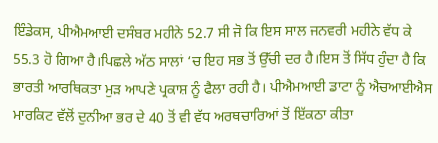ਇੰਡੇਕਸ, ਪੀਐਮਆਈ ਦਸੰਬਰ ਮਹੀਨੇ 52.7 ਸੀ ਜੋ ਕਿ ਇਸ ਸਾਲ ਜਨਵਰੀ ਮਹੀਨੇ ਵੱਧ ਕੇ 55.3 ਹੋ ਗਿਆ ਹੈ।ਪਿਛਲੇ ਅੱਠ ਸਾਲਾਂ ‘ਚ ਇਹ ਸਭ ਤੋਂ ਉੱਚੀ ਦਰ ਹੈ।ਇਸ ਤੋਂ ਸਿੱਧ ਹੁੰਦਾ ਹੈ ਕਿ ਭਾਰਤੀ ਆਰਥਿਕਤਾ ਮੁੜ ਆਪਣੇ ਪ੍ਰਕਾਸ਼ ਨੂੰ ਫੈਲਾ ਰਹੀ ਹੈ। ਪੀਐਮਆਈ ਡਾਟਾ ਨੂੰ ਐਚਆਈਐਸ ਮਾਰਕਿਟ ਵੱਲੋਂ ਦੁਨੀਆ ਭਰ ਦੇ 40 ਤੋਂ ਵੀ ਵੱਧ ਅਰਥਚਾਰਿਆਂ ਤੋਂ ਇੱਕਠਾ ਕੀਤਾ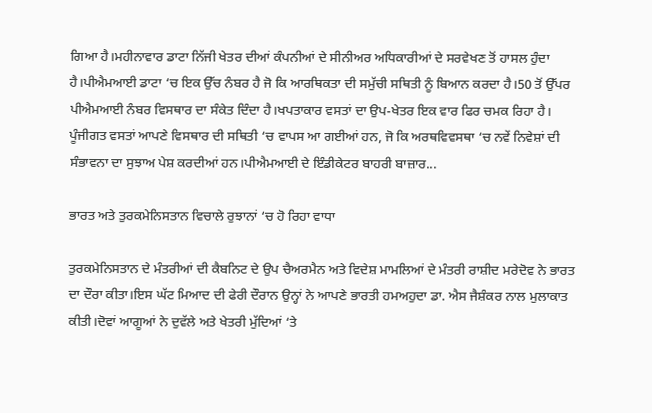ਗਿਆ ਹੈ।ਮਹੀਨਾਵਾਰ ਡਾਟਾ ਨਿੱਜੀ ਖੇਤਰ ਦੀਆਂ ਕੰਪਨੀਆਂ ਦੇ ਸੀਨੀਅਰ ਅਧਿਕਾਰੀਆਂ ਦੇ ਸਰਵੇਖਣ ਤੋਂ ਹਾਸਲ ਹੁੰਦਾ ਹੈ।ਪੀਐਮਆਈ ਡਾਟਾ ‘ਚ ਇਕ ਉੱਚ ਨੰਬਰ ਹੈ ਜੋ ਕਿ ਆਰਥਿਕਤਾ ਦੀ ਸਮੁੱਚੀ ਸਥਿਤੀ ਨੂੰ ਬਿਆਨ ਕਰਦਾ ਹੈ।50 ਤੋਂ ਉੱਪਰ ਪੀਐਮਆਈ ਨੰਬਰ ਵਿਸਥਾਰ ਦਾ ਸੰਕੇਤ ਦਿੰਦਾ ਹੈ।ਖਪਤਾਕਾਰ ਵਸਤਾਂ ਦਾ ਉਪ-ਖੇਤਰ ਇਕ ਵਾਰ ਫਿਰ ਚਮਕ ਰਿਹਾ ਹੈ। ਪੂੰਜੀਗਤ ਵਸਤਾਂ ਆਪਣੇ ਵਿਸਥਾਰ ਦੀ ਸਥਿਤੀ ‘ਚ ਵਾਪਸ ਆ ਗਈਆਂ ਹਨ, ਜੋ ਕਿ ਅਰਥਵਿਵਸਥਾ ‘ਚ ਨਵੇਂ ਨਿਵੇਸ਼ਾਂ ਦੀ ਸੰਭਾਵਨਾ ਦਾ ਸੁਝਾਅ ਪੇਸ਼ ਕਰਦੀਆਂ ਹਨ।ਪੀਐਮਆਈ ਦੇ ਇੰਡੀਕੇਟਰ ਬਾਹਰੀ ਬਾਜ਼ਾਰ...

ਭਾਰਤ ਅਤੇ ਤੁਰਕਮੇਨਿਸਤਾਨ ਵਿਚਾਲੇ ਰੁਝਾਨਾਂ ‘ਚ ਹੋ ਰਿਹਾ ਵਾਧਾ

ਤੁਰਕਮੇਨਿਸਤਾਨ ਦੇ ਮੰਤਰੀਆਂ ਦੀ ਕੈਬਨਿਟ ਦੇ ਉਪ ਚੈਅਰਮੈਨ ਅਤੇ ਵਿਦੇਸ਼ ਮਾਮਲਿਆਂ ਦੇ ਮੰਤਰੀ ਰਾਸ਼ੀਦ ਮਰੇਦੋਵ ਨੇ ਭਾਰਤ ਦਾ ਦੌਰਾ ਕੀਤਾ।ਇਸ ਘੱਟ ਮਿਆਦ ਦੀ ਫੇਰੀ ਦੌਰਾਨ ਉਨ੍ਹਾਂ ਨੇ ਆਪਣੇ ਭਾਰਤੀ ਹਮਅਹੁਦਾ ਡਾ. ਐਸ ਜੈਸ਼ੰਕਰ ਨਾਲ ਮੁਲਾਕਾਤ ਕੀਤੀ।ਦੋਵਾਂ ਆਗੂਆਂ ਨੇ ਦੁਵੱਲੇ ਅਤੇ ਖੇਤਰੀ ਮੁੱਦਿਆਂ ‘ਤੇ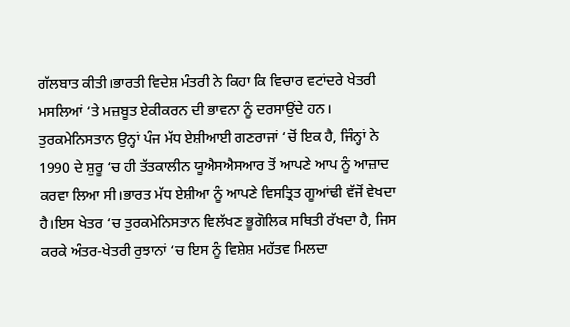ਗੱਲਬਾਤ ਕੀਤੀ।ਭਾਰਤੀ ਵਿਦੇਸ਼ ਮੰਤਰੀ ਨੇ ਕਿਹਾ ਕਿ ਵਿਚਾਰ ਵਟਾਂਦਰੇ ਖੇਤਰੀ ਮਸਲਿਆਂ ‘ਤੇ ਮਜ਼ਬੂਤ ਏਕੀਕਰਨ ਦੀ ਭਾਵਨਾ ਨੂੰ ਦਰਸਾਉਂਦੇ ਹਨ। ਤੁਰਕਮੇਨਿਸਤਾਨ ਉਨ੍ਹਾਂ ਪੰਜ ਮੱਧ ਏਸ਼ੀਆਈ ਗਣਰਾਜਾਂ ‘ਚੋਂ ਇਕ ਹੈ, ਜਿੰਨ੍ਹਾਂ ਨੇ 1990 ਦੇ ਸ਼ੁਰੂ ‘ਚ ਹੀ ਤੱਤਕਾਲੀਨ ਯੂਐਸਐਸਆਰ ਤੋਂ ਆਪਣੇ ਆਪ ਨੂੰ ਆਜ਼ਾਦ ਕਰਵਾ ਲਿਆ ਸੀ।ਭਾਰਤ ਮੱਧ ਏਸ਼ੀਆ ਨੂੰ ਆਪਣੇ ਵਿਸਤ੍ਰਿਤ ਗੂਆਂਢੀ ਵੱਜੋਂ ਵੇਖਦਾ ਹੈ।ਇਸ ਖੇਤਰ ‘ਚ ਤੁਰਕਮੇਨਿਸਤਾਨ ਵਿਲੱਖਣ ਭੂਗੋਲਿਕ ਸਥਿਤੀ ਰੱਖਦਾ ਹੈ, ਜਿਸ ਕਰਕੇ ਅੰਤਰ-ਖੇਤਰੀ ਰੁਝਾਨਾਂ ‘ਚ ਇਸ ਨੂੰ ਵਿਸ਼ੇਸ਼ ਮਹੱਤਵ ਮਿਲਦਾ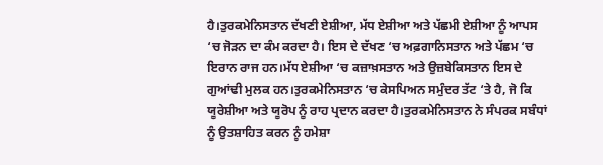ਹੈ।ਤੁਰਕਮੇਨਿਸਤਾਨ ਦੱਖਣੀ ਏਸ਼ੀਆ, ਮੱਧ ਏਸ਼ੀਆ ਅਤੇ ਪੱਛਮੀ ਏਸ਼ੀਆ ਨੂੰ ਆਪਸ ‘ਚ ਜੋੜਨ ਦਾ ਕੰਮ ਕਰਦਾ ਹੈ। ਇਸ ਦੇ ਦੱਖਣ ‘ਚ ਅਫ਼ਗਾਨਿਸਤਾਨ ਅਤੇ ਪੱਛਮ ‘ਚ ਇਰਾਨ ਰਾਜ ਹਨ।ਮੱਧ ਏਸ਼ੀਆ ‘ਚ ਕਜ਼ਾਖ਼ਸਤਾਨ ਅਤੇ ਉਜ਼ਬੇਕਿਸਤਾਨ ਇਸ ਦੇ ਗੁਆਂਢੀ ਮੁਲਕ ਹਨ।ਤੁਰਕਮੇਨਿਸਤਾਨ ‘ਚ ਕੇਸਪਿਅਨ ਸਮੁੰਦਰ ਤੱਟ ‘ਤੇ ਹੈ, ਜੋ ਕਿ ਯੂਰੇਸ਼ੀਆ ਅਤੇ ਯੂਰੋਪ ਨੂੰ ਰਾਹ ਪ੍ਰਦਾਨ ਕਰਦਾ ਹੈ।ਤੁਰਕਮੇਨਿਸਤਾਨ ਨੇ ਸੰਪਰਕ ਸਬੰਧਾਂ ਨੂੰ ਉਤਸ਼ਾਹਿਤ ਕਰਨ ਨੂੰ ਹਮੇਸ਼ਾ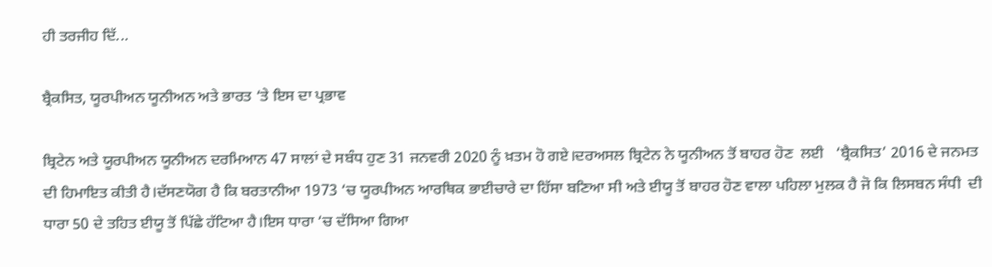ਹੀ ਤਰਜੀਹ ਦਿੱ...

ਬ੍ਰੈਕਸਿਤ, ਯੂਰਪੀਅਨ ਯੂਨੀਅਨ ਅਤੇ ਭਾਰਤ ‘ਤੇ ਇਸ ਦਾ ਪ੍ਰਭਾਵ

ਬ੍ਰਿਟੇਨ ਅਤੇ ਯੂਰਪੀਅਨ ਯੂਨੀਅਨ ਦਰਮਿਆਨ 47 ਸਾਲਾਂ ਦੇ ਸਬੰਧ ਹੁਣ 31 ਜਨਵਰੀ 2020 ਨੂੰ ਖ਼ਤਮ ਹੋ ਗਏ।ਦਰਅਸਲ ਬ੍ਰਿਟੇਨ ਨੇ ਯੂਨੀਅਨ ਤੋਂ ਬਾਹਰ ਹੋਣ  ਲਈ   ‘ਬ੍ਰੈਕਸਿਤ’ 2016 ਦੇ ਜਨਮਤ ਦੀ ਹਿਮਾਇਤ ਕੀਤੀ ਹੈ।ਦੱਸਣਯੋਗ ਹੈ ਕਿ ਬਰਤਾਨੀਆ 1973 ‘ਚ ਯੂਰਪੀਅਨ ਆਰਥਿਕ ਭਾਈਚਾਰੇ ਦਾ ਹਿੱਸਾ ਬਣਿਆ ਸੀ ਅਤੇ ਈਯੂ ਤੋਂ ਬਾਹਰ ਹੋਣ ਵਾਲਾ ਪਹਿਲਾ ਮੁਲਕ ਹੈ ਜੋ ਕਿ ਲਿਸਬਨ ਸੰਧੀ  ਦੀ ਧਾਰਾ 50 ਦੇ ਤਹਿਤ ਈਯੂ ਤੋਂ ਪਿੱਛੇ ਹੱਟਿਆ ਹੈ।ਇਸ ਧਾਰਾ ‘ਚ ਦੱਸਿਆ ਗਿਆ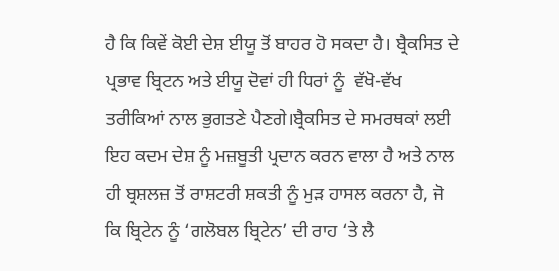ਹੈ ਕਿ ਕਿਵੇਂ ਕੋਈ ਦੇਸ਼ ਈਯੂ ਤੋਂ ਬਾਹਰ ਹੋ ਸਕਦਾ ਹੈ। ਬ੍ਰੈਕਸਿਤ ਦੇ ਪ੍ਰਭਾਵ ਬ੍ਰਿਟਨ ਅਤੇ ਈਯੂ ਦੋਵਾਂ ਹੀ ਧਿਰਾਂ ਨੂੰ  ਵੱਖੋ-ਵੱਖ ਤਰੀਕਿਆਂ ਨਾਲ ਭੁਗਤਣੇ ਪੈਣਗੇ।ਬ੍ਰੈਕਸਿਤ ਦੇ ਸਮਰਥਕਾਂ ਲਈ ਇਹ ਕਦਮ ਦੇਸ਼ ਨੂੰ ਮਜ਼ਬੂਤੀ ਪ੍ਰਦਾਨ ਕਰਨ ਵਾਲਾ ਹੈ ਅਤੇ ਨਾਲ ਹੀ ਬ੍ਰਸ਼ਲਜ਼ ਤੋਂ ਰਾਸ਼ਟਰੀ ਸ਼ਕਤੀ ਨੂੰ ਮੁੜ ਹਾਸਲ ਕਰਨਾ ਹੈ, ਜੋ ਕਿ ਬ੍ਰਿਟੇਨ ਨੂੰ ‘ਗਲੋਬਲ ਬ੍ਰਿਟੇਨ’ ਦੀ ਰਾਹ ‘ਤੇ ਲੈ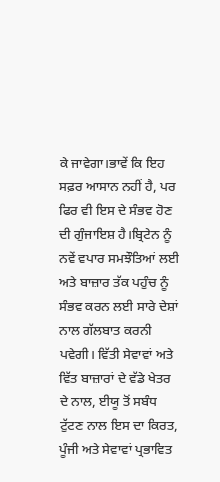ਕੇ ਜਾਵੇਗਾ।ਭਾਵੇਂ ਕਿ ਇਹ ਸਫ਼ਰ ਆਸਾਨ ਨਹੀਂ ਹੈ, ਪਰ ਫਿਰ ਵੀ ਇਸ ਦੇ ਸੰਭਵ ਹੋਣ ਦੀ ਗੁੰਜਾਇਸ਼ ਹੈ।ਬ੍ਰਿਟੇਨ ਨੂੰ ਨਵੇਂ ਵਪਾਰ ਸਮਝੌਤਿਆਂ ਲਈ ਅਤੇ ਬਾਜ਼ਾਰ ਤੱਕ ਪਹੁੰਚ ਨੂੰ ਸੰਭਵ ਕਰਨ ਲਈ ਸਾਰੇ ਦੇਸ਼ਾਂ ਨਾਲ ਗੱਲਬਾਤ ਕਰਨੀ ਪਵੇਗੀ। ਵਿੱਤੀ ਸੇਵਾਵਾਂ ਅਤੇ ਵਿੱਤ ਬਾਜ਼ਾਰਾਂ ਦੇ ਵੱਡੇ ਖੇਤਰ ਦੇ ਨਾਲ, ਈਯੂ ਤੋਂ ਸਬੰਧ ਟੁੱਟਣ ਨਾਲ ਇਸ ਦਾ ਕਿਰਤ, ਪੂੰਜੀ ਅਤੇ ਸੇਵਾਵਾਂ ਪ੍ਰਭਾਵਿਤ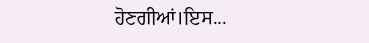ਹੋਣਗੀਆਂ।ਇਸ...